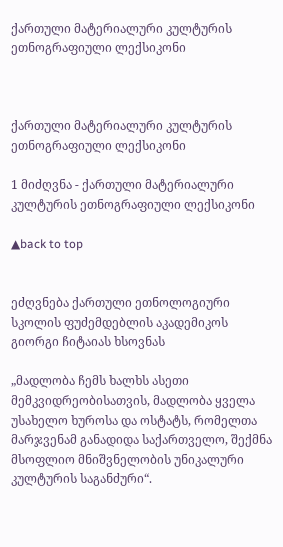ქართული მატერიალური კულტურის ეთნოგრაფიული ლექსიკონი



ქართული მატერიალური კულტურის ეთნოგრაფიული ლექსიკონი

1 მიძღვნა - ქართული მატერიალური კულტურის ეთნოგრაფიული ლექსიკონი

▲back to top


ეძღვნება ქართული ეთნოლოგიური სკოლის ფუძემდებლის აკადემიკოს გიორგი ჩიტაიას ხსოვნას

„მადლობა ჩემს ხალხს ასეთი მემკვიდრეობისათვის, მადლობა ყველა უსახელო ხუროსა და ოსტატს, რომელთა მარჯვენამ განადიდა საქართველო, შექმნა მსოფლიო მნიშვნელობის უნიკალური კულტურის საგანძური“.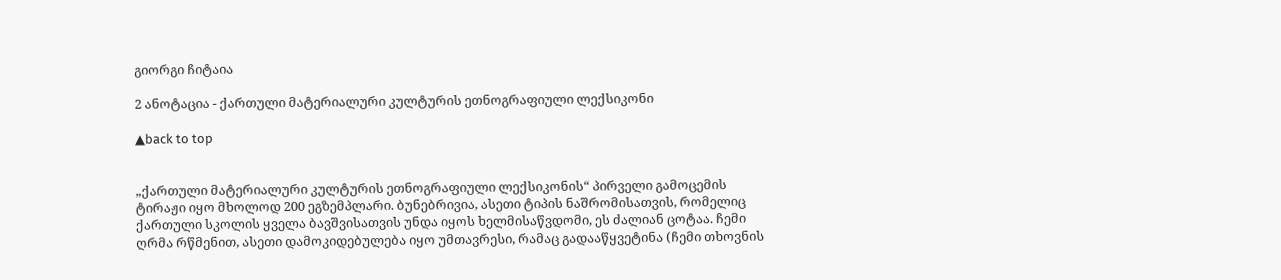გიორგი ჩიტაია

2 ანოტაცია - ქართული მატერიალური კულტურის ეთნოგრაფიული ლექსიკონი

▲back to top


„ქართული მატერიალური კულტურის ეთნოგრაფიული ლექსიკონის“ პირველი გამოცემის ტირაჟი იყო მხოლოდ 200 ეგზემპლარი. ბუნებრივია, ასეთი ტიპის ნაშრომისათვის, რომელიც ქართული სკოლის ყველა ბავშვისათვის უნდა იყოს ხელმისაწვდომი, ეს ძალიან ცოტაა. ჩემი ღრმა რწმენით, ასეთი დამოკიდებულება იყო უმთავრესი, რამაც გადააწყვეტინა (ჩემი თხოვნის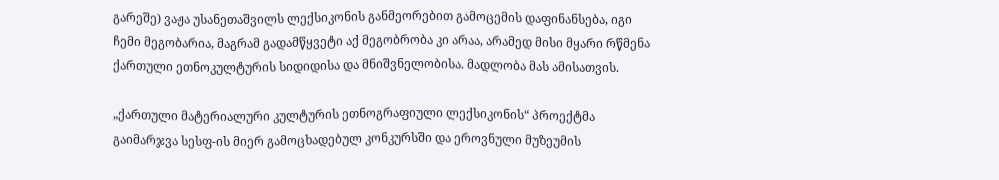გარეშე) ვაჟა უსანეთაშვილს ლექსიკონის განმეორებით გამოცემის დაფინანსება, იგი ჩემი მეგობარია, მაგრამ გადამწყვეტი აქ მეგობრობა კი არაა, არამედ მისი მყარი რწმენა ქართული ეთნოკულტურის სიდიდისა და მნიშვნელობისა. მადლობა მას ამისათვის.

„ქართული მატერიალური კულტურის ეთნოგრაფიული ლექსიკონის“ პროექტმა გაიმარჯვა სესფ-ის მიერ გამოცხადებულ კონკურსში და ეროვნული მუზეუმის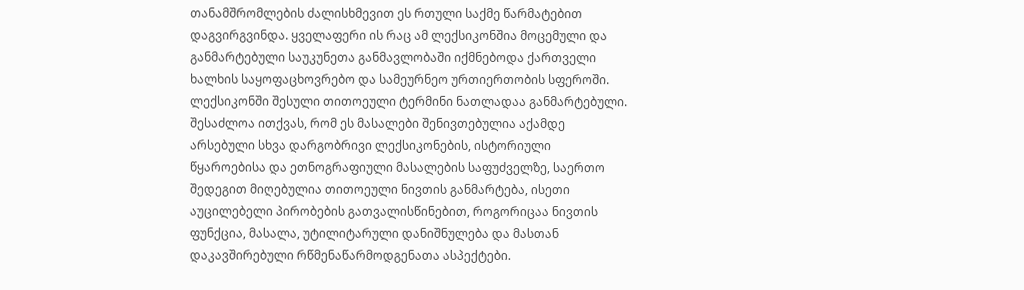თანამშრომლების ძალისხმევით ეს რთული საქმე წარმატებით დაგვირგვინდა. ყველაფერი ის რაც ამ ლექსიკონშია მოცემული და განმარტებული საუკუნეთა განმავლობაში იქმნებოდა ქართველი ხალხის საყოფაცხოვრებო და სამეურნეო ურთიერთობის სფეროში. ლექსიკონში შესული თითოეული ტერმინი ნათლადაა განმარტებული. შესაძლოა ითქვას, რომ ეს მასალები შენივთებულია აქამდე არსებული სხვა დარგობრივი ლექსიკონების, ისტორიული წყაროებისა და ეთნოგრაფიული მასალების საფუძველზე, საერთო შედეგით მიღებულია თითოეული ნივთის განმარტება, ისეთი აუცილებელი პირობების გათვალისწინებით, როგორიცაა ნივთის ფუნქცია, მასალა, უტილიტარული დანიშნულება და მასთან დაკავშირებული რწმენაწარმოდგენათა ასპექტები.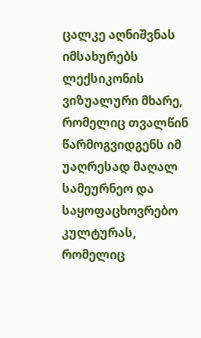ცალკე აღნიშვნას იმსახურებს ლექსიკონის ვიზუალური მხარე, რომელიც თვალწინ წარმოგვიდგენს იმ უაღრესად მაღალ სამეურნეო და საყოფაცხოვრებო კულტურას, რომელიც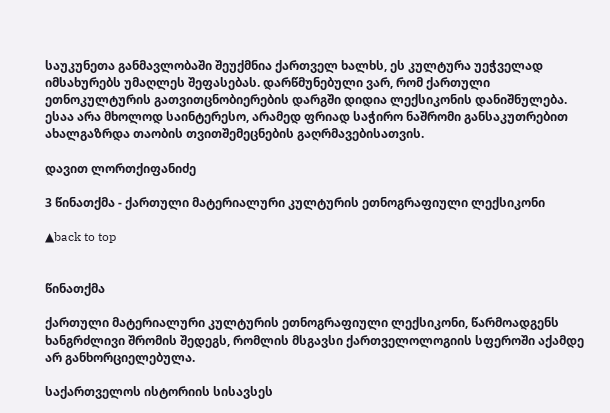საუკუნეთა განმავლობაში შეუქმნია ქართველ ხალხს, ეს კულტურა უეჭველად იმსახურებს უმაღლეს შეფასებას. დარწმუნებული ვარ, რომ ქართული ეთნოკულტურის გათვითცნობიერების დარგში დიდია ლექსიკონის დანიშნულება. ესაა არა მხოლოდ საინტერესო, არამედ ფრიად საჭირო ნაშრომი განსაკუთრებით ახალგაზრდა თაობის თვითშემეცნების გაღრმავებისათვის.

დავით ლორთქიფანიძე

3 წინათქმა - ქართული მატერიალური კულტურის ეთნოგრაფიული ლექსიკონი

▲back to top


წინათქმა

ქართული მატერიალური კულტურის ეთნოგრაფიული ლექსიკონი, წარმოადგენს ხანგრძლივი შრომის შედეგს, რომლის მსგავსი ქართველოლოგიის სფეროში აქამდე არ განხორციელებულა.

საქართველოს ისტორიის სისავსეს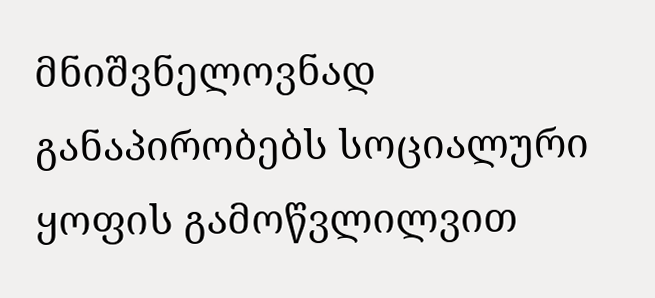მნიშვნელოვნად განაპირობებს სოციალური ყოფის გამოწვლილვით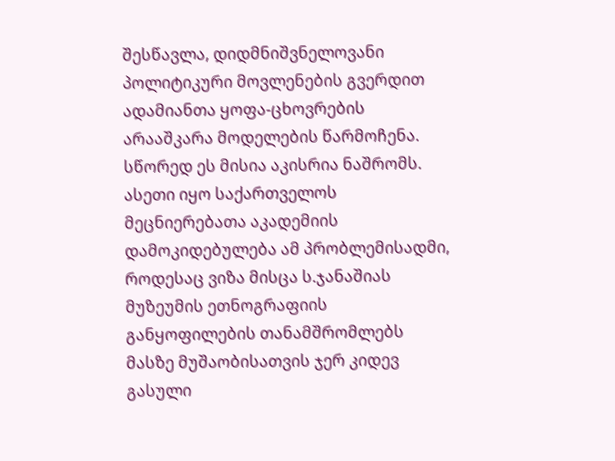შესწავლა, დიდმნიშვნელოვანი პოლიტიკური მოვლენების გვერდით ადამიანთა ყოფა-ცხოვრების არააშკარა მოდელების წარმოჩენა. სწორედ ეს მისია აკისრია ნაშრომს. ასეთი იყო საქართველოს მეცნიერებათა აკადემიის დამოკიდებულება ამ პრობლემისადმი, როდესაც ვიზა მისცა ს.ჯანაშიას მუზეუმის ეთნოგრაფიის განყოფილების თანამშრომლებს მასზე მუშაობისათვის ჯერ კიდევ გასული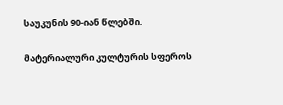საუკუნის 90-იან წლებში.

მატერიალური კულტურის სფეროს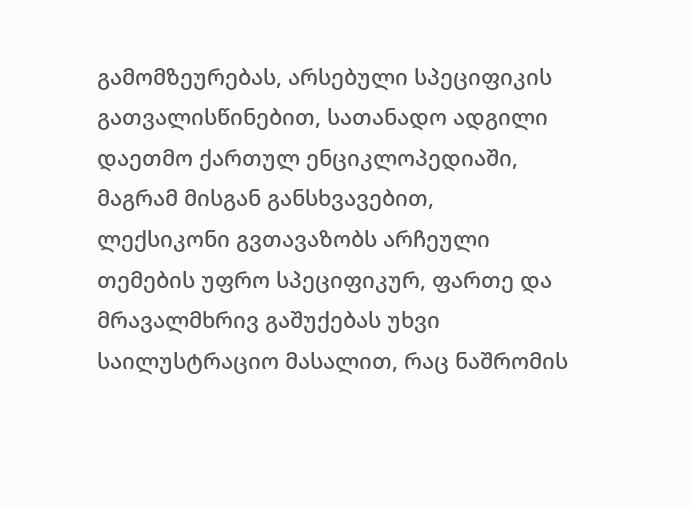გამომზეურებას, არსებული სპეციფიკის გათვალისწინებით, სათანადო ადგილი დაეთმო ქართულ ენციკლოპედიაში, მაგრამ მისგან განსხვავებით, ლექსიკონი გვთავაზობს არჩეული თემების უფრო სპეციფიკურ, ფართე და მრავალმხრივ გაშუქებას უხვი საილუსტრაციო მასალით, რაც ნაშრომის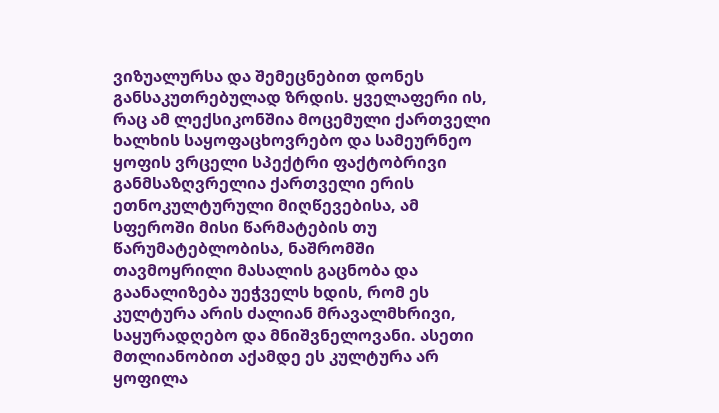ვიზუალურსა და შემეცნებით დონეს განსაკუთრებულად ზრდის. ყველაფერი ის, რაც ამ ლექსიკონშია მოცემული ქართველი ხალხის საყოფაცხოვრებო და სამეურნეო ყოფის ვრცელი სპექტრი ფაქტობრივი განმსაზღვრელია ქართველი ერის ეთნოკულტურული მიღწევებისა, ამ სფეროში მისი წარმატების თუ წარუმატებლობისა, ნაშრომში თავმოყრილი მასალის გაცნობა და გაანალიზება უეჭველს ხდის, რომ ეს კულტურა არის ძალიან მრავალმხრივი, საყურადღებო და მნიშვნელოვანი. ასეთი მთლიანობით აქამდე ეს კულტურა არ ყოფილა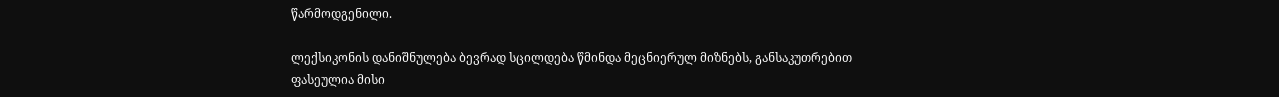წარმოდგენილი.

ლექსიკონის დანიშნულება ბევრად სცილდება წმინდა მეცნიერულ მიზნებს, განსაკუთრებით ფასეულია მისი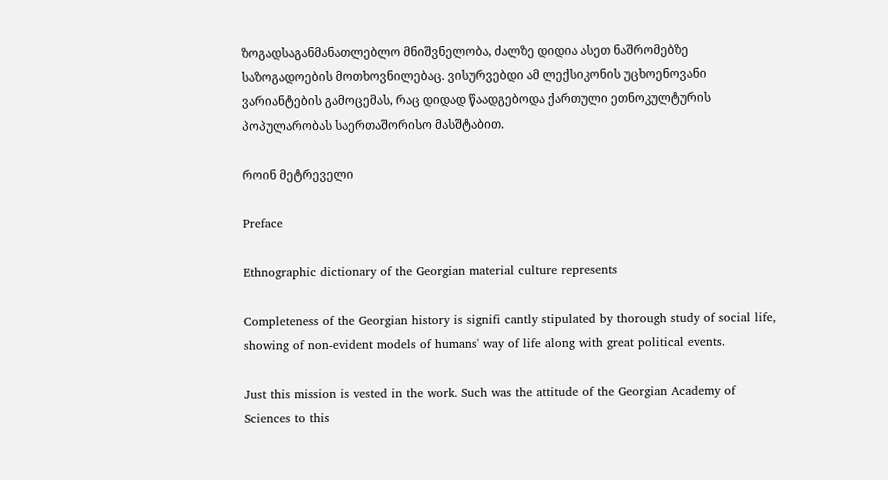ზოგადსაგანმანათლებლო მნიშვნელობა, ძალზე დიდია ასეთ ნაშრომებზე საზოგადოების მოთხოვნილებაც. ვისურვებდი ამ ლექსიკონის უცხოენოვანი ვარიანტების გამოცემას, რაც დიდად წაადგებოდა ქართული ეთნოკულტურის პოპულარობას საერთაშორისო მასშტაბით.

როინ მეტრეველი

Preface

Ethnographic dictionary of the Georgian material culture represents

Completeness of the Georgian history is signifi cantly stipulated by thorough study of social life, showing of non-evident models of humans' way of life along with great political events.

Just this mission is vested in the work. Such was the attitude of the Georgian Academy of Sciences to this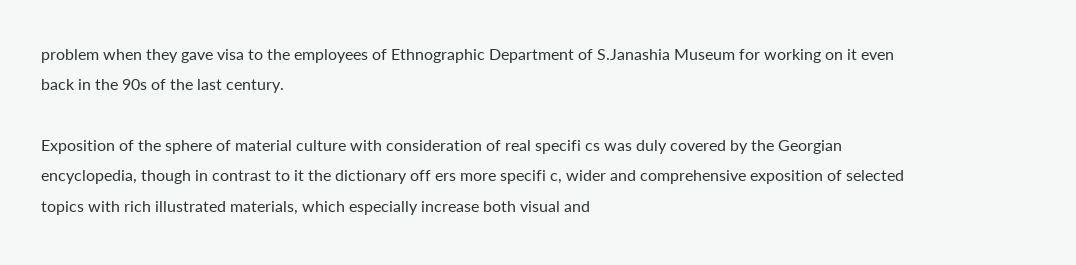problem when they gave visa to the employees of Ethnographic Department of S.Janashia Museum for working on it even back in the 90s of the last century.

Exposition of the sphere of material culture with consideration of real specifi cs was duly covered by the Georgian encyclopedia, though in contrast to it the dictionary off ers more specifi c, wider and comprehensive exposition of selected topics with rich illustrated materials, which especially increase both visual and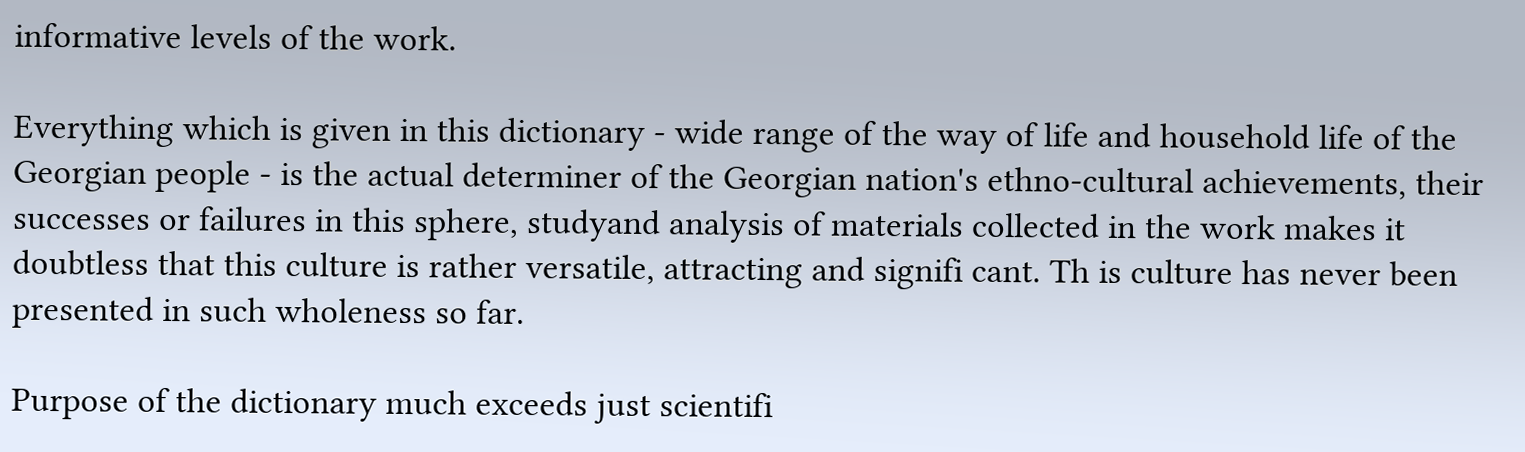informative levels of the work.

Everything which is given in this dictionary - wide range of the way of life and household life of the Georgian people - is the actual determiner of the Georgian nation's ethno-cultural achievements, their successes or failures in this sphere, studyand analysis of materials collected in the work makes it doubtless that this culture is rather versatile, attracting and signifi cant. Th is culture has never been presented in such wholeness so far.

Purpose of the dictionary much exceeds just scientifi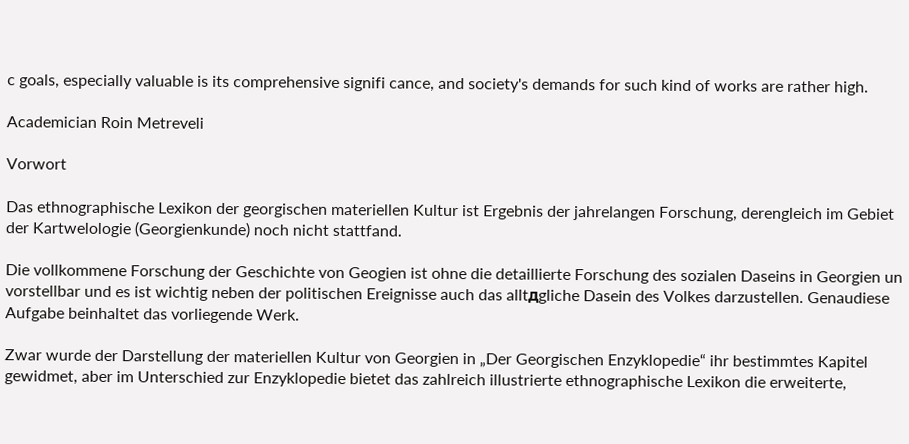c goals, especially valuable is its comprehensive signifi cance, and society's demands for such kind of works are rather high.

Academician Roin Metreveli

Vorwort

Das ethnographische Lexikon der georgischen materiellen Kultur ist Ergebnis der jahrelangen Forschung, derengleich im Gebiet der Kartwelologie (Georgienkunde) noch nicht stattfand.

Die vollkommene Forschung der Geschichte von Geogien ist ohne die detaillierte Forschung des sozialen Daseins in Georgien un vorstellbar und es ist wichtig neben der politischen Ereignisse auch das alltдgliche Dasein des Volkes darzustellen. Genaudiese Aufgabe beinhaltet das vorliegende Werk.

Zwar wurde der Darstellung der materiellen Kultur von Georgien in „Der Georgischen Enzyklopedie“ ihr bestimmtes Kapitel gewidmet, aber im Unterschied zur Enzyklopedie bietet das zahlreich illustrierte ethnographische Lexikon die erweiterte,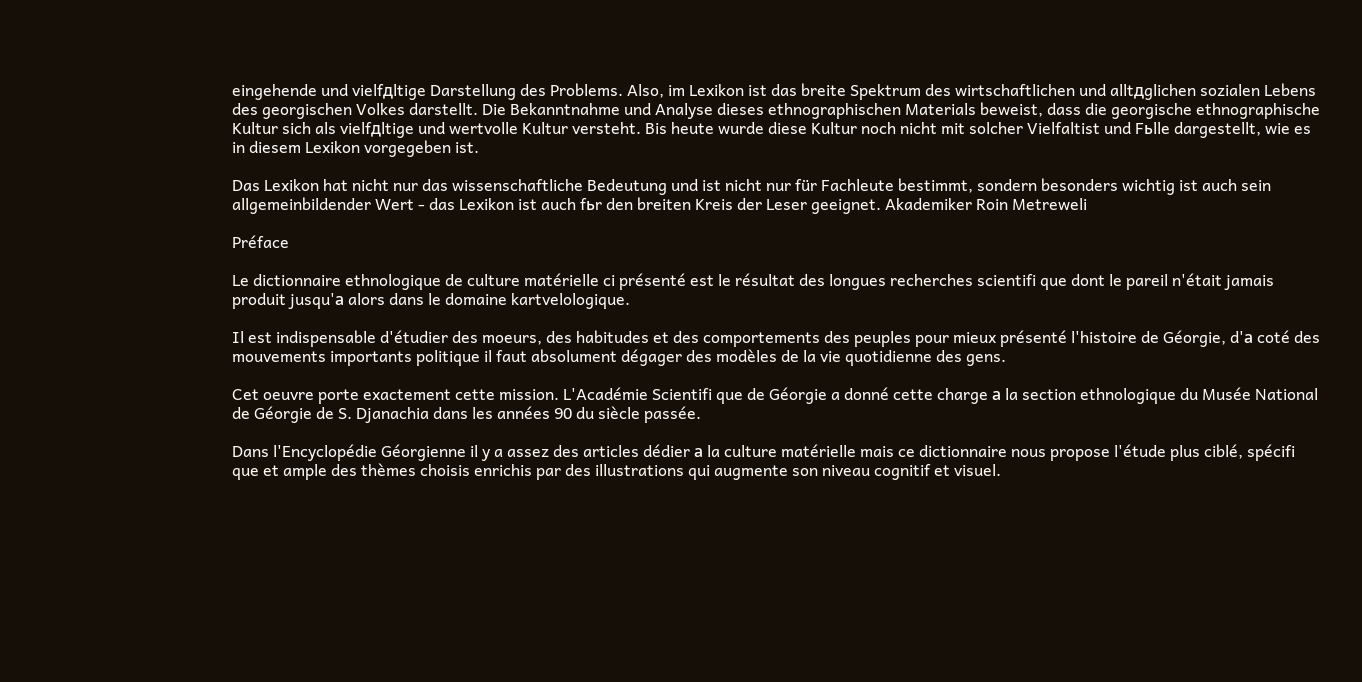eingehende und vielfдltige Darstellung des Problems. Also, im Lexikon ist das breite Spektrum des wirtschaftlichen und alltдglichen sozialen Lebens des georgischen Volkes darstellt. Die Bekanntnahme und Analyse dieses ethnographischen Materials beweist, dass die georgische ethnographische Kultur sich als vielfдltige und wertvolle Kultur versteht. Bis heute wurde diese Kultur noch nicht mit solcher Vielfaltist und Fьlle dargestellt, wie es in diesem Lexikon vorgegeben ist.

Das Lexikon hat nicht nur das wissenschaftliche Bedeutung und ist nicht nur für Fachleute bestimmt, sondern besonders wichtig ist auch sein allgemeinbildender Wert - das Lexikon ist auch fьr den breiten Kreis der Leser geeignet. Akademiker Roin Metreweli

Préface

Le dictionnaire ethnologique de culture matérielle ci présenté est le résultat des longues recherches scientifi que dont le pareil n'était jamais produit jusqu'а alors dans le domaine kartvelologique.

Il est indispensable d'étudier des moeurs, des habitudes et des comportements des peuples pour mieux présenté l'histoire de Géorgie, d'а coté des mouvements importants politique il faut absolument dégager des modèles de la vie quotidienne des gens.

Cet oeuvre porte exactement cette mission. L'Académie Scientifi que de Géorgie a donné cette charge а la section ethnologique du Musée National de Géorgie de S. Djanachia dans les années 90 du siècle passée.

Dans l'Encyclopédie Géorgienne il y a assez des articles dédier а la culture matérielle mais ce dictionnaire nous propose l'étude plus ciblé, spécifi que et ample des thèmes choisis enrichis par des illustrations qui augmente son niveau cognitif et visuel.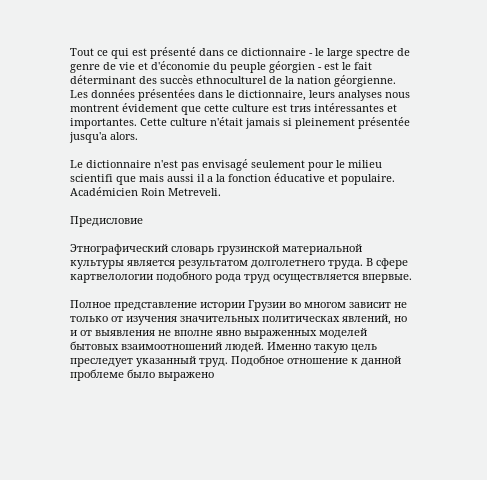Tout ce qui est présenté dans ce dictionnaire - le large spectre de genre de vie et d'économie du peuple géorgien - est le fait déterminant des succès ethnoculturel de la nation géorgienne. Les données présentées dans le dictionnaire, leurs analyses nous montrent évidement que cette culture est trиs intéressantes et importantes. Cette culture n'était jamais si pleinement présentée jusqu'а alors.

Le dictionnaire n'est pas envisagé seulement pour le milieu scientifi que mais aussi il a la fonction éducative et populaire. Académicien Roin Metreveli.

Предисловие

Этнографический словарь грузинской материальной культуры является результатом долголетнего труда. В сфере картвелологии подобного рода труд осуществляется впервые.

Полное представление истории Грузии во многом зависит не только от изучения значительных политическах явлений, но и от выявления не вполне явно выраженных моделей бытовых взаимоотношений людей. Именно такую цель преследует указанный труд. Подобное отношение к данной проблеме было выражено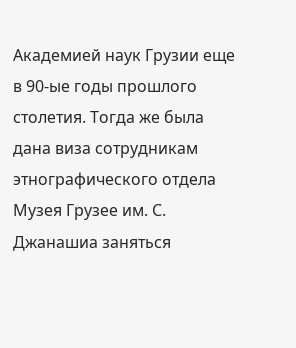Академией наук Грузии еще в 90-ые годы прошлого столетия. Тогда же была дана виза сотрудникам этнографического отдела Музея Грузее им. С. Джанашиа заняться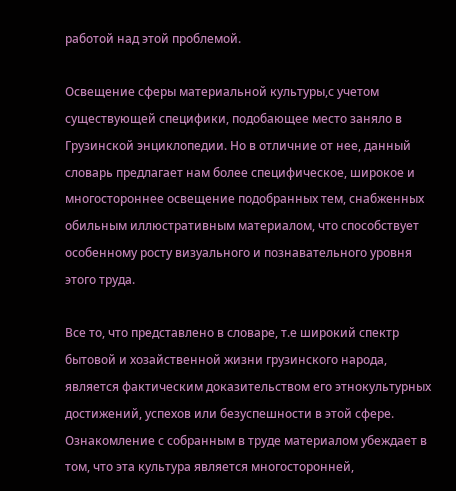работой над этой проблемой.

Освещение сферы материальной культуры,с учетом существующей специфики, подобающее место заняло в Грузинской энциклопедии. Но в отличние от нее, данный словарь предлагает нам более специфическое, широкое и многостороннее освещение подобранных тем, снабженных обильным иллюстративным материалом, что способствует особенному росту визуального и познавательного уровня этого труда.

Все то, что представлено в словаре, т.е широкий спектр бытовой и хозайственной жизни грузинского народа, является фактическим доказительством его этнокультурных достижений, успехов или безуспешности в этой сфере. Ознакомление с собранным в труде материалом убеждает в том, что эта культура является многосторонней,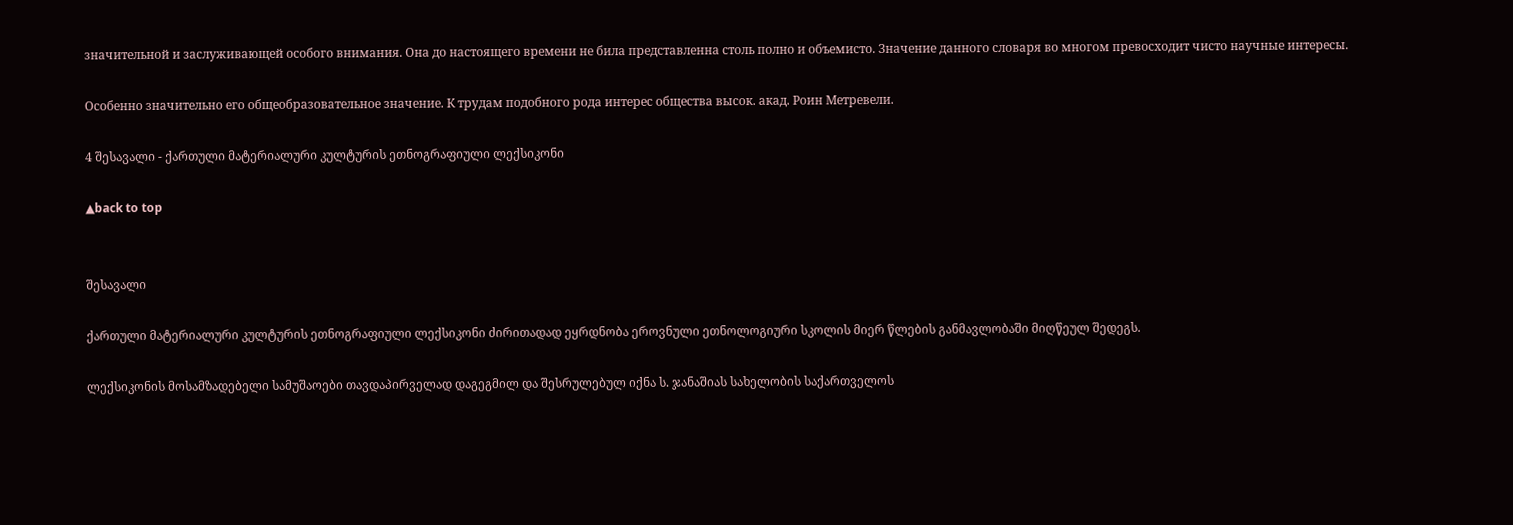значительной и заслуживающей особого внимания. Она до настоящего времени не била представленна столь полно и объемисто. Значение данного словаря во многом превосходит чисто научные интересы.

Особенно значительно его общеобразовательное значение. К трудам подобного рода интерес общества высок. акад. Роин Метревели.

4 შესავალი - ქართული მატერიალური კულტურის ეთნოგრაფიული ლექსიკონი

▲back to top


შესავალი

ქართული მატერიალური კულტურის ეთნოგრაფიული ლექსიკონი ძირითადად ეყრდნობა ეროვნული ეთნოლოგიური სკოლის მიერ წლების განმავლობაში მიღწეულ შედეგს.

ლექსიკონის მოსამზადებელი სამუშაოები თავდაპირველად დაგეგმილ და შესრულებულ იქნა ს. ჯანაშიას სახელობის საქართველოს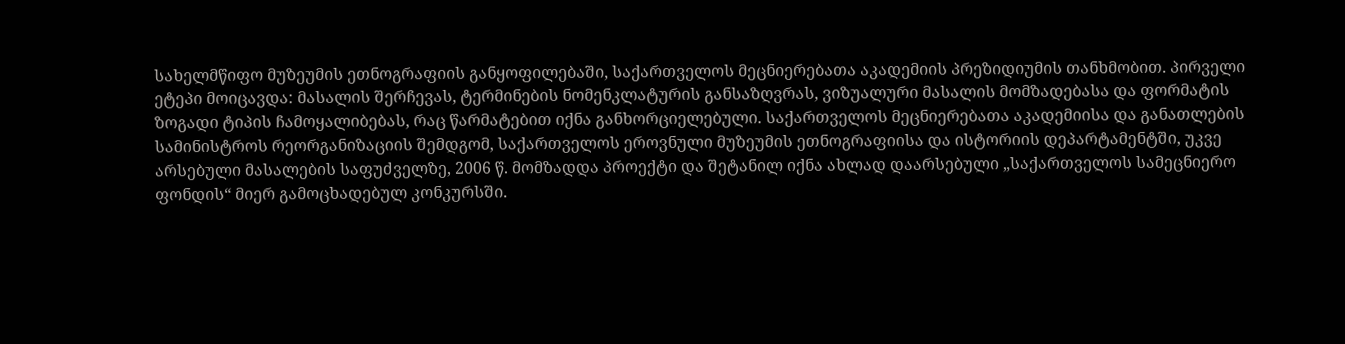სახელმწიფო მუზეუმის ეთნოგრაფიის განყოფილებაში, საქართველოს მეცნიერებათა აკადემიის პრეზიდიუმის თანხმობით. პირველი ეტეპი მოიცავდა: მასალის შერჩევას, ტერმინების ნომენკლატურის განსაზღვრას, ვიზუალური მასალის მომზადებასა და ფორმატის ზოგადი ტიპის ჩამოყალიბებას, რაც წარმატებით იქნა განხორციელებული. საქართველოს მეცნიერებათა აკადემიისა და განათლების სამინისტროს რეორგანიზაციის შემდგომ, საქართველოს ეროვნული მუზეუმის ეთნოგრაფიისა და ისტორიის დეპარტამენტში, უკვე არსებული მასალების საფუძველზე, 2006 წ. მომზადდა პროექტი და შეტანილ იქნა ახლად დაარსებული „საქართველოს სამეცნიერო ფონდის“ მიერ გამოცხადებულ კონკურსში.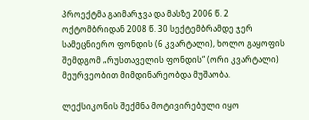პროექტმა გაიმარჯვა და მასზე 2006 წ. 2 ოქტომბრიდან 2008 წ. 30 სექტემბრამდე ჯერ სამეცნიერო ფონდის (6 კვარტალი), ხოლო გაყოფის შემდგომ „რუსთაველის ფონდის“ (ორი კვარტალი) მეურვეობით მიმდინარეობდა მუშაობა.

ლექსიკონის შექმნა მოტივირებული იყო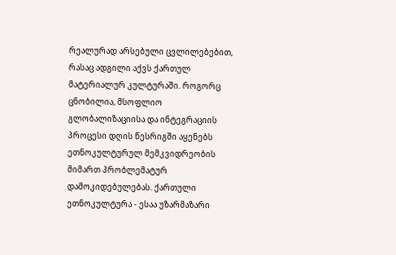რეალურად არსებული ცვლილებებით, რასაც ადგილი აქვს ქართულ მატერიალურ კულტურაში. როგორც ცნობილია, მსოფლიო გლობალიზაციისა და ინტეგრაციის პროცესი დღის წესრიგში აყენებს ეთნოკულტურულ მემკვიდრეობის მიმართ პრობლემატურ დამოკიდებულებას. ქართული ეთნოკულტურა - ესაა უზარმაზარი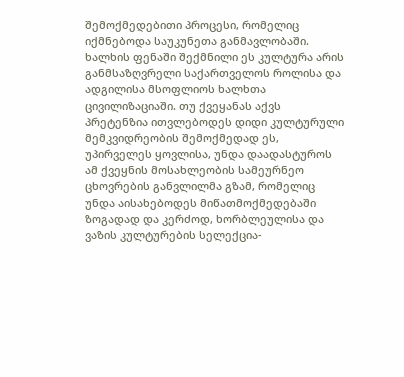შემოქმედებითი პროცესი, რომელიც იქმნებოდა საუკუნეთა განმავლობაში. ხალხის ფენაში შექმნილი ეს კულტურა არის განმსაზღვრელი საქართველოს როლისა და ადგილისა მსოფლიოს ხალხთა ცივილიზაციაში. თუ ქვეყანას აქვს პრეტენზია ითვლებოდეს დიდი კულტურული მემკვიდრეობის შემოქმედად ეს, უპირველეს ყოვლისა, უნდა დაადასტუროს ამ ქვეყნის მოსახლეობის სამეურნეო ცხოვრების განვლილმა გზამ, რომელიც უნდა აისახებოდეს მიწათმოქმედებაში ზოგადად და კერძოდ, ხორბლეულისა და ვაზის კულტურების სელექცია-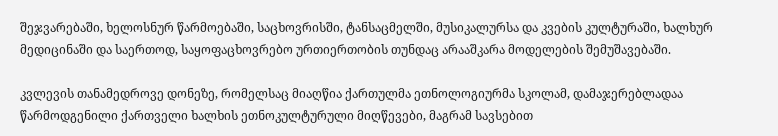შეჯვარებაში, ხელოსნურ წარმოებაში, საცხოვრისში, ტანსაცმელში, მუსიკალურსა და კვების კულტურაში, ხალხურ მედიცინაში და საერთოდ, საყოფაცხოვრებო ურთიერთობის თუნდაც არააშკარა მოდელების შემუშავებაში.

კვლევის თანამედროვე დონეზე, რომელსაც მიაღწია ქართულმა ეთნოლოგიურმა სკოლამ, დამაჯერებლადაა წარმოდგენილი ქართველი ხალხის ეთნოკულტურული მიღწევები, მაგრამ სავსებით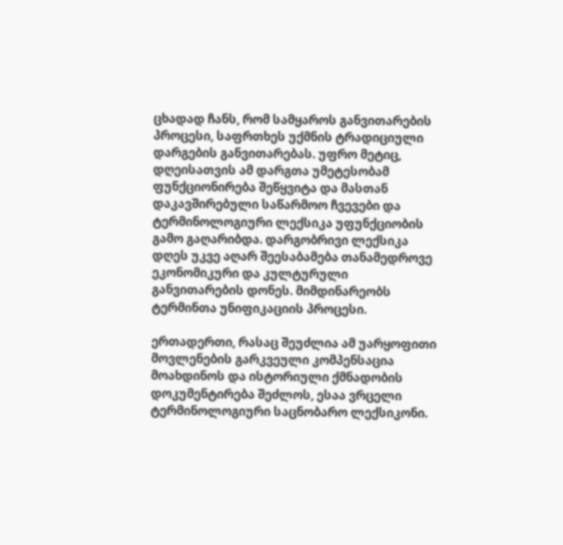ცხადად ჩანს, რომ სამყაროს განვითარების პროცესი, საფრთხეს უქმნის ტრადიციული დარგების განვითარებას. უფრო მეტიც, დღეისათვის ამ დარგთა უმეტესობამ ფუნქციონირება შეწყვიტა და მასთან დაკავშირებული საწარმოო ჩვევები და ტერმინოლოგიური ლექსიკა უფუნქციობის გამო გაღარიბდა. დარგობრივი ლექსიკა დღეს უკვე აღარ შეესაბამება თანამედროვე ეკონომიკური და კულტურული განვითარების დონეს. მიმდინარეობს ტერმინთა უნიფიკაციის პროცესი.

ერთადერთი, რასაც შეუძლია ამ უარყოფითი მოვლენების გარკვეული კომპენსაცია მოახდინოს და ისტორიული ქმნადობის დოკუმენტირება შეძლოს, ესაა ვრცელი ტერმინოლოგიური საცნობარო ლექსიკონი.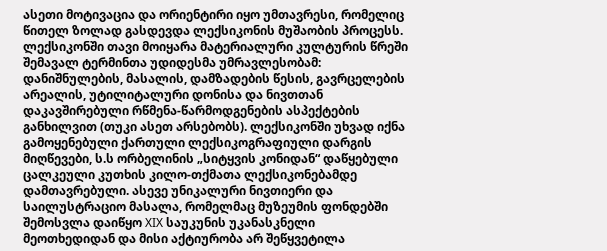ასეთი მოტივაცია და ორიენტირი იყო უმთავრესი, რომელიც წითელ ზოლად გასდევდა ლექსიკონის მუშაობის პროცესს. ლექსიკონში თავი მოიყარა მატერიალური კულტურის წრეში შემავალ ტერმინთა უდიდესმა უმრავლესობამ: დანიშნულების, მასალის, დამზადების წესის, გავრცელების არეალის, უტილიტალური დონისა და ნივთთან დაკავშირებული რწმენა-წარმოდგენების ასპექტების განხილვით (თუკი ასეთ არსებობს). ლექსიკონში უხვად იქნა გამოყენებული ქართული ლექსიკოგრაფიული დარგის მიღწევები, ს.ს ორბელინის „სიტყვის კონიდან“ დაწყებული ცალკეული კუთხის კილო-თქმათა ლექსიკონებამდე დამთავრებული. ასევე უნიკალური ნივთიერი და საილუსტრაციო მასალა, რომელმაც მუზეუმის ფონდებში შემოსვლა დაიწყო XIX საუკუნის უკანასკნელი მეოთხედიდან და მისი აქტიურობა არ შეწყვეტილა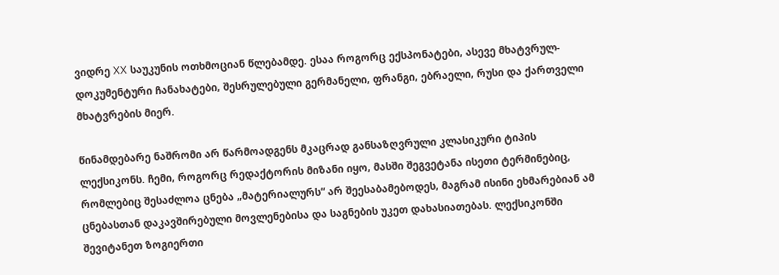ვიდრე XX საუკუნის ოთხმოციან წლებამდე. ესაა როგორც ექსპონატები, ასევე მხატვრულ-დოკუმენტური ჩანახატები, შესრულებული გერმანელი, ფრანგი, ებრაელი, რუსი და ქართველი მხატვრების მიერ.

წინამდებარე ნაშრომი არ წარმოადგენს მკაცრად განსაზღვრული კლასიკური ტიპის ლექსიკონს. ჩემი, როგორც რედაქტორის მიზანი იყო, მასში შეგვეტანა ისეთი ტერმინებიც, რომლებიც შესაძლოა ცნება „მატერიალურს“ არ შეესაბამებოდეს, მაგრამ ისინი ეხმარებიან ამ ცნებასთან დაკავშირებული მოვლენებისა და საგნების უკეთ დახასიათებას. ლექსიკონში შევიტანეთ ზოგიერთი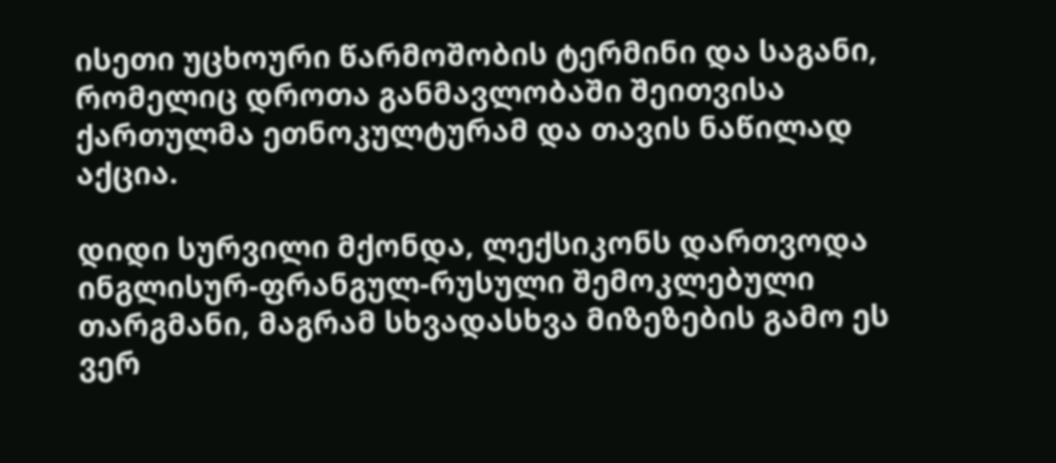ისეთი უცხოური წარმოშობის ტერმინი და საგანი, რომელიც დროთა განმავლობაში შეითვისა ქართულმა ეთნოკულტურამ და თავის ნაწილად აქცია.

დიდი სურვილი მქონდა, ლექსიკონს დართვოდა ინგლისურ-ფრანგულ-რუსული შემოკლებული თარგმანი, მაგრამ სხვადასხვა მიზეზების გამო ეს ვერ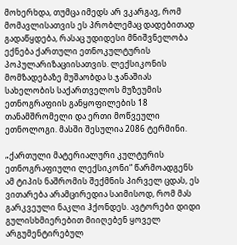მოხერხდა, თუმცა იმედს არ ვკარგავ, რომ მომავლისათვის ეს პრობლემაც დადებითად გადაწყდება, რასაც უდიდესი მნიშვნელობა ექნება ქართული ეთნოკულტურის პოპულარიზაციისათვის. ლექსიკონის მომზადებაზე მუშაობდა ს.ჯანაშიას სახელობის საქართველოს მუზეუმის ეთნოგრაფიის განყოფილების 18 თანამშრომელი და ერთი მოწვეული ეთნოლოგი. მასში შესულია 2086 ტერმინი.

„ქართული მატერიალური კულტურის ეთნოგრაფიული ლექსიკონი“ წარმოადგენს ამ ტიპის ნაშრომის შექმნის პირველ ცდას, ეს ვითარება არამცირედია საიმისოდ, რომ მას გარკვეული ნაკლი ჰქონდეს. ავტორები დიდი გულისხმიერებით მიიღებენ ყოველ არგუმენტირებულ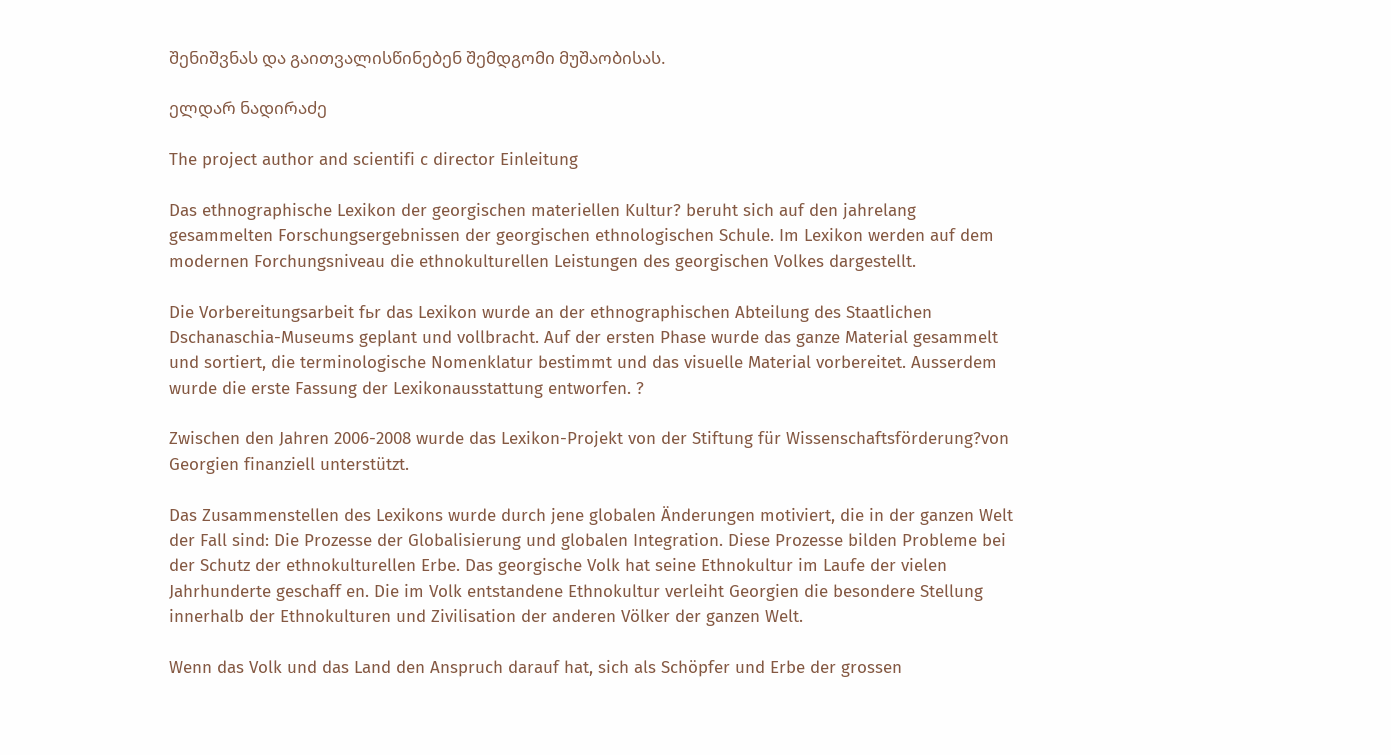შენიშვნას და გაითვალისწინებენ შემდგომი მუშაობისას.

ელდარ ნადირაძე

The project author and scientifi c director Einleitung

Das ethnographische Lexikon der georgischen materiellen Kultur? beruht sich auf den jahrelang gesammelten Forschungsergebnissen der georgischen ethnologischen Schule. Im Lexikon werden auf dem modernen Forchungsniveau die ethnokulturellen Leistungen des georgischen Volkes dargestellt.

Die Vorbereitungsarbeit fьr das Lexikon wurde an der ethnographischen Abteilung des Staatlichen Dschanaschia-Museums geplant und vollbracht. Auf der ersten Phase wurde das ganze Material gesammelt und sortiert, die terminologische Nomenklatur bestimmt und das visuelle Material vorbereitet. Ausserdem wurde die erste Fassung der Lexikonausstattung entworfen. ?

Zwischen den Jahren 2006-2008 wurde das Lexikon-Projekt von der Stiftung für Wissenschaftsförderung?von Georgien finanziell unterstützt.

Das Zusammenstellen des Lexikons wurde durch jene globalen Änderungen motiviert, die in der ganzen Welt der Fall sind: Die Prozesse der Globalisierung und globalen Integration. Diese Prozesse bilden Probleme bei der Schutz der ethnokulturellen Erbe. Das georgische Volk hat seine Ethnokultur im Laufe der vielen Jahrhunderte geschaff en. Die im Volk entstandene Ethnokultur verleiht Georgien die besondere Stellung innerhalb der Ethnokulturen und Zivilisation der anderen Völker der ganzen Welt.

Wenn das Volk und das Land den Anspruch darauf hat, sich als Schöpfer und Erbe der grossen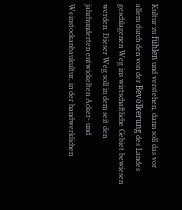Kultur zu fühlen und verstehen, dann soll das vor allem durch den von der Bevölkerung des Landes geschlagenen Weg ins wirtschaftliche Gebiet bewiesen werden. Dieser Weg soll in dem seit den jahrhunderten entwickelten Acker- und Weinstockanbaukultur, in der handwerklichen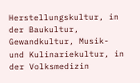Herstellungskultur, in der Baukultur, Gewandkultur, Musik- und Kulinariekultur, in der Volksmedizin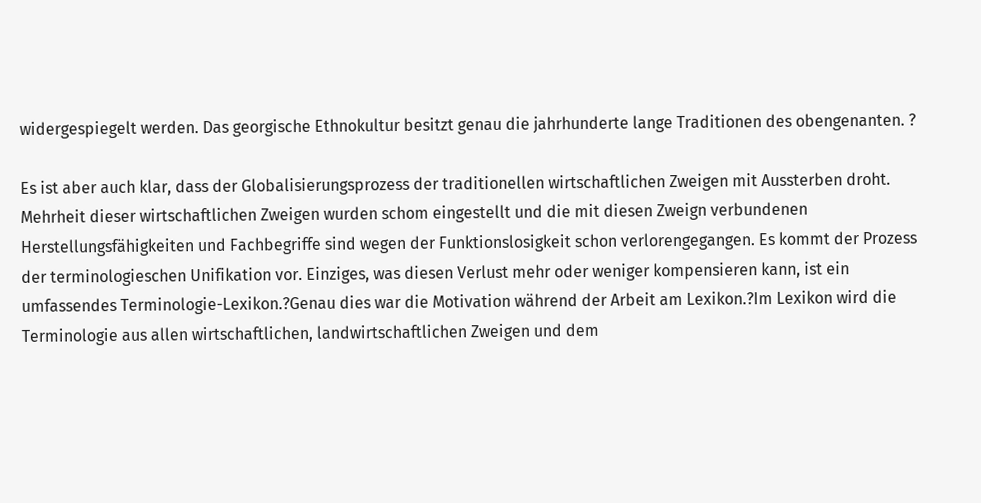widergespiegelt werden. Das georgische Ethnokultur besitzt genau die jahrhunderte lange Traditionen des obengenanten. ?

Es ist aber auch klar, dass der Globalisierungsprozess der traditionellen wirtschaftlichen Zweigen mit Aussterben droht. Mehrheit dieser wirtschaftlichen Zweigen wurden schom eingestellt und die mit diesen Zweign verbundenen Herstellungsfähigkeiten und Fachbegriffe sind wegen der Funktionslosigkeit schon verlorengegangen. Es kommt der Prozess der terminologieschen Unifikation vor. Einziges, was diesen Verlust mehr oder weniger kompensieren kann, ist ein umfassendes Terminologie-Lexikon.?Genau dies war die Motivation während der Arbeit am Lexikon.?Im Lexikon wird die Terminologie aus allen wirtschaftlichen, landwirtschaftlichen Zweigen und dem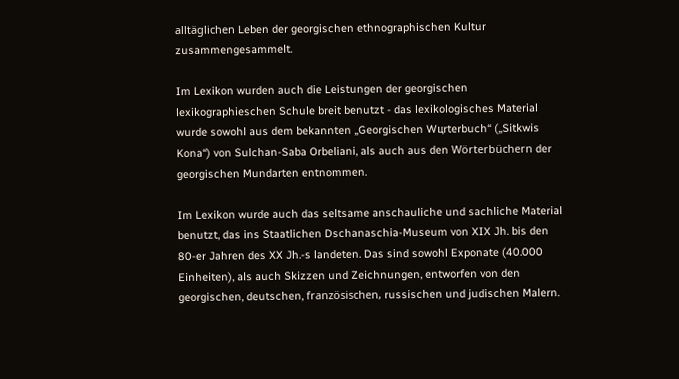alltäglichen Leben der georgischen ethnographischen Kultur zusammengesammelt.

Im Lexikon wurden auch die Leistungen der georgischen lexikographieschen Schule breit benutzt - das lexikologisches Material wurde sowohl aus dem bekannten „Georgischen Wцrterbuch“ („Sitkwis Kona“) von Sulchan-Saba Orbeliani, als auch aus den Wörterbüchern der georgischen Mundarten entnommen.

Im Lexikon wurde auch das seltsame anschauliche und sachliche Material benutzt, das ins Staatlichen Dschanaschia-Museum von XIX Jh. bis den 80-er Jahren des XX Jh.-s landeten. Das sind sowohl Exponate (40.000 Einheiten), als auch Skizzen und Zeichnungen, entworfen von den georgischen, deutschen, französischen, russischen und judischen Malern.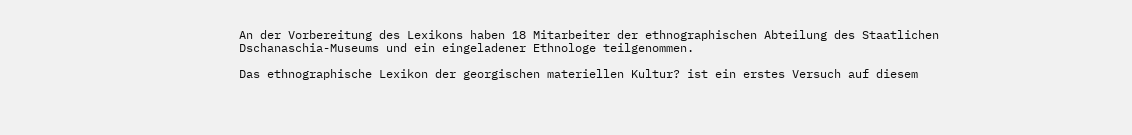An der Vorbereitung des Lexikons haben 18 Mitarbeiter der ethnographischen Abteilung des Staatlichen Dschanaschia-Museums und ein eingeladener Ethnologe teilgenommen.

Das ethnographische Lexikon der georgischen materiellen Kultur? ist ein erstes Versuch auf diesem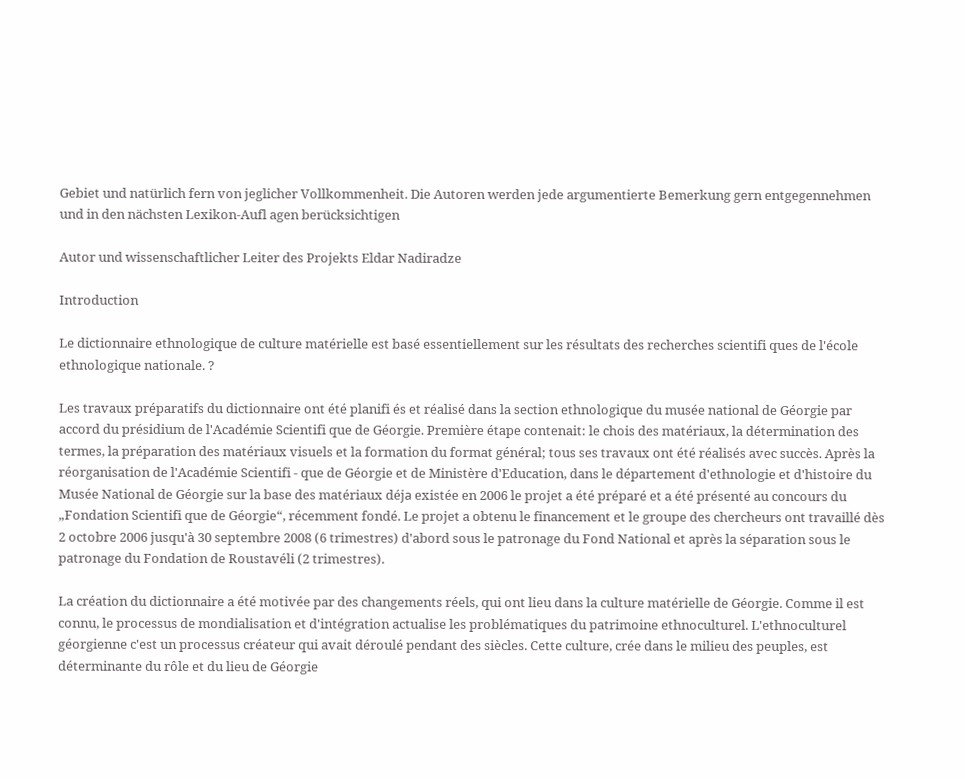Gebiet und natürlich fern von jeglicher Vollkommenheit. Die Autoren werden jede argumentierte Bemerkung gern entgegennehmen und in den nächsten Lexikon-Aufl agen berücksichtigen

Autor und wissenschaftlicher Leiter des Projekts Eldar Nadiradze

Introduction

Le dictionnaire ethnologique de culture matérielle est basé essentiellement sur les résultats des recherches scientifi ques de l'école ethnologique nationale. ?

Les travaux préparatifs du dictionnaire ont été planifi és et réalisé dans la section ethnologique du musée national de Géorgie par accord du présidium de l'Académie Scientifi que de Géorgie. Première étape contenait: le chois des matériaux, la détermination des termes, la préparation des matériaux visuels et la formation du format général; tous ses travaux ont été réalisés avec succès. Après la réorganisation de l'Académie Scientifi - que de Géorgie et de Ministère d'Education, dans le département d'ethnologie et d'histoire du Musée National de Géorgie sur la base des matériaux déjа existée en 2006 le projet a été préparé et a été présenté au concours du „Fondation Scientifi que de Géorgie“, récemment fondé. Le projet a obtenu le financement et le groupe des chercheurs ont travaillé dès 2 octobre 2006 jusqu'à 30 septembre 2008 (6 trimestres) d'abord sous le patronage du Fond National et après la séparation sous le patronage du Fondation de Roustavéli (2 trimestres).

La création du dictionnaire a été motivée par des changements réels, qui ont lieu dans la culture matérielle de Géorgie. Comme il est connu, le processus de mondialisation et d'intégration actualise les problématiques du patrimoine ethnoculturel. L'ethnoculturel géorgienne c'est un processus créateur qui avait déroulé pendant des siècles. Cette culture, crée dans le milieu des peuples, est déterminante du rôle et du lieu de Géorgie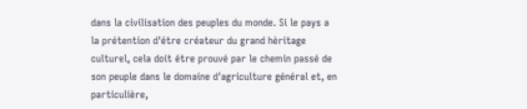dans la civilisation des peuples du monde. Si le pays a la prétention d'étre créateur du grand hèritage culturel, cela doit étre prouvé par le chemin passé de son peuple dans le domaine d'agriculture général et, en particulière,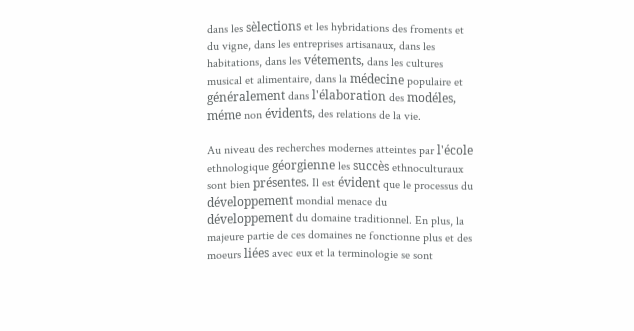dans les sèlections et les hybridations des froments et du vigne, dans les entreprises artisanaux, dans les habitations, dans les vétements, dans les cultures musical et alimentaire, dans la médecine populaire et généralement dans l'élaboration des modéles, méme non évidents, des relations de la vie.

Au niveau des recherches modernes atteintes par l'école ethnologique géorgienne les succès ethnoculturaux sont bien présentes. Il est évident que le processus du développement mondial menace du développement du domaine traditionnel. En plus, la majeure partie de ces domaines ne fonctionne plus et des moeurs liées avec eux et la terminologie se sont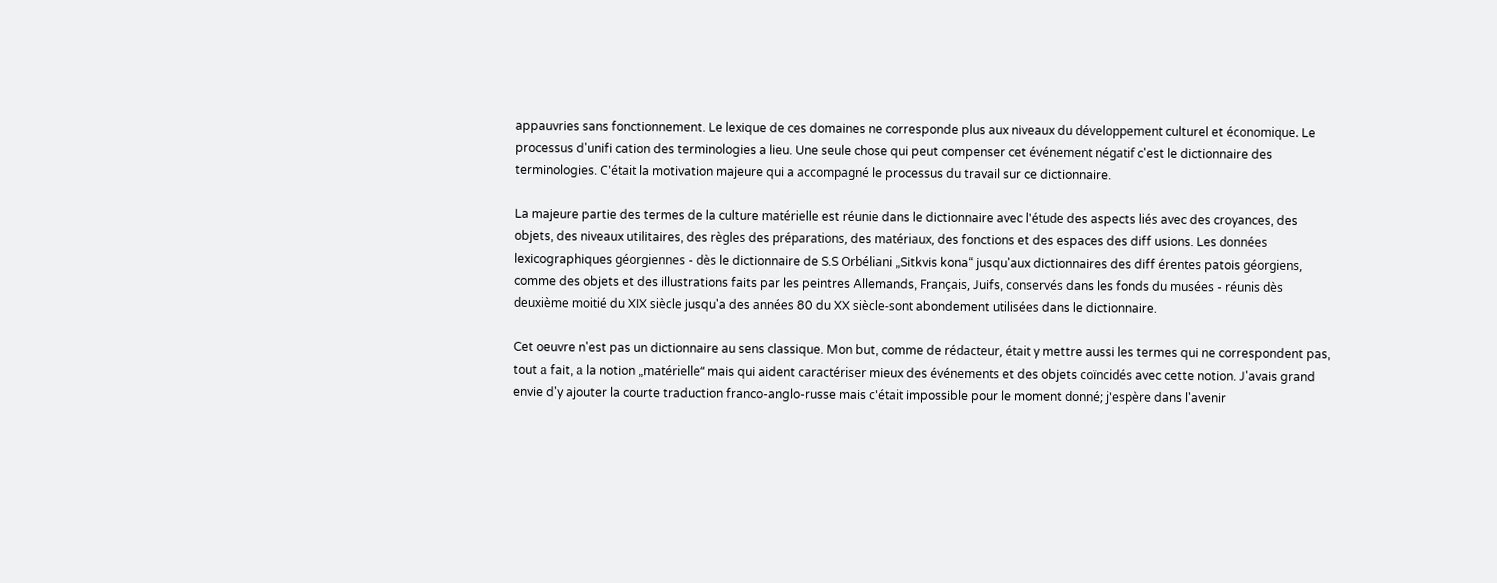appauvries sans fonctionnement. Le lexique de ces domaines ne corresponde plus aux niveaux du développement culturel et économique. Le processus d'unifi cation des terminologies a lieu. Une seule chose qui peut compenser cet événement négatif c'est le dictionnaire des terminologies. C'était la motivation majeure qui a accompagné le processus du travail sur ce dictionnaire.

La majeure partie des termes de la culture matérielle est réunie dans le dictionnaire avec l'étude des aspects liés avec des croyances, des objets, des niveaux utilitaires, des règles des préparations, des matériaux, des fonctions et des espaces des diff usions. Les données lexicographiques géorgiennes - dès le dictionnaire de S.S Orbéliani „Sitkvis kona“ jusqu'aux dictionnaires des diff érentes patois géorgiens, comme des objets et des illustrations faits par les peintres Allemands, Français, Juifs, conservés dans les fonds du musées - réunis dès deuxième moitié du XIX siècle jusqu'a des années 80 du XX siècle-sont abondement utilisées dans le dictionnaire.

Cet oeuvre n'est pas un dictionnaire au sens classique. Mon but, comme de rédacteur, était y mettre aussi les termes qui ne correspondent pas, tout а fait, а la notion „matérielle“ mais qui aident caractériser mieux des événements et des objets coïncidés avec cette notion. J'avais grand envie d'y ajouter la courte traduction franco-anglo-russe mais c'était impossible pour le moment donné; j'espère dans l'avenir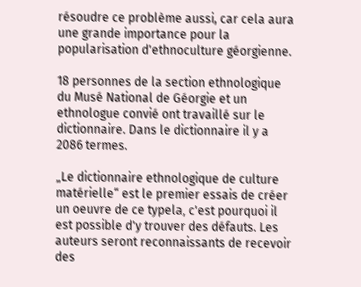résoudre ce problème aussi, car cela aura une grande importance pour la popularisation d'ethnoculture géorgienne.

18 personnes de la section ethnologique du Musé National de Géorgie et un ethnologue convié ont travaillé sur le dictionnaire. Dans le dictionnaire il y a 2086 termes.

„Le dictionnaire ethnologique de culture matérielle“ est le premier essais de créer un oeuvre de ce typelа, c'est pourquoi il est possible d'y trouver des défauts. Les auteurs seront reconnaissants de recevoir des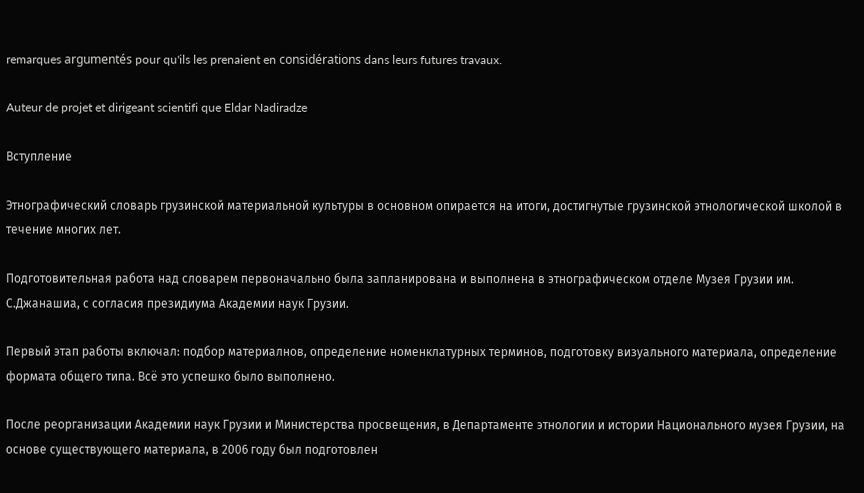remarques argumentés pour qu'ils les prenaient en considérations dans leurs futures travaux.

Auteur de projet et dirigeant scientifi que Eldar Nadiradze

Вступление

Этнографический словарь грузинской материальной культуры в основном опирается на итоги, достигнутые грузинской этнологической школой в течение многих лет.

Подготовительная работа над словарем первоначально была запланирована и выполнена в этнографическом отделе Музея Грузии им. С.Джанашиа, с согласия президиума Академии наук Грузии.

Первый этап работы включал: подбор материалнов, определение номенклатурных терминов, подготовку визуального материала, определение формата общего типа. Всё это успешко было выполнено.

После реорганизации Академии наук Грузии и Министерства просвещения, в Департаменте этнологии и истории Национального музея Грузии, на основе существующего материала, в 2006 году был подготовлен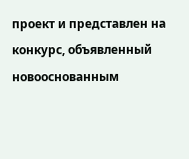проект и представлен на конкурс, объявленный новооснованным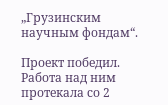„Грузинским научным фондам“.

Проект победил. Работа над ним протекала со 2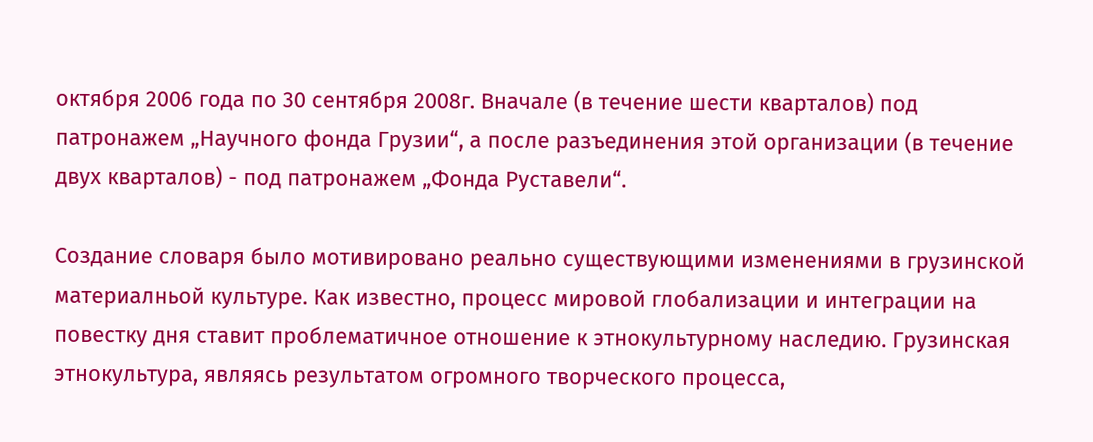октября 2006 года по 30 сентября 2008г. Вначале (в течение шести кварталов) под патронажем „Научного фонда Грузии“, а после разъединения этой организации (в течение двух кварталов) - под патронажем „Фонда Руставели“.

Создание словаря было мотивировано реально существующими изменениями в грузинской материалньой культуре. Как известно, процесс мировой глобализации и интеграции на повестку дня ставит проблематичное отношение к этнокультурному наследию. Грузинская этнокультура, являясь результатом огромного творческого процесса,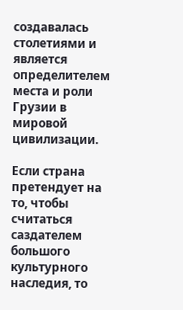создавалась столетиями и является определителем места и роли Грузии в мировой цивилизации.

Если страна претендует на то, чтобы считаться саздателем большого культурного наследия, то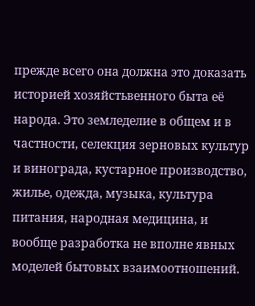прежде всего она должна это доказать историей хозяйстьвенного быта её народа. Это земледелие в общем и в частности, селекция зерновых культур и винограда, кустарное производство, жилье, одежда, музыка, культура питания, народная медицина, и вообще разработка не вполне явных моделей бытовых взаимоотношений.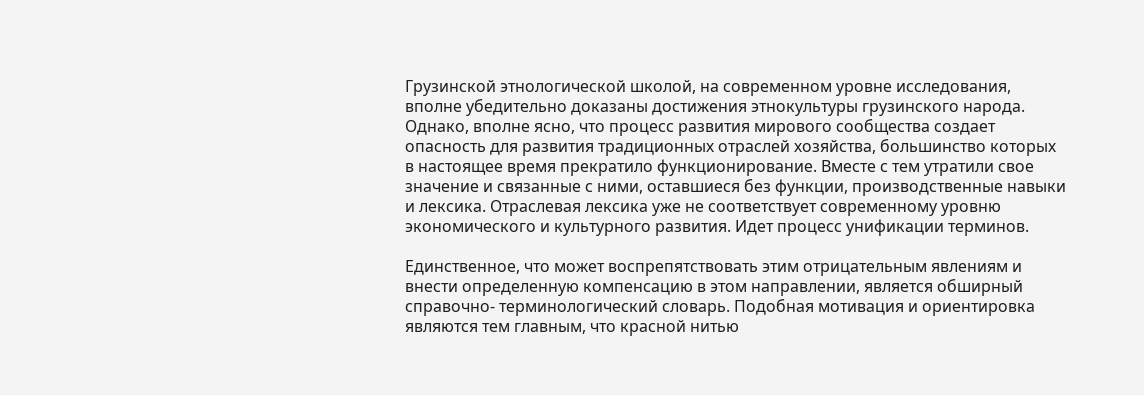Грузинской этнологической школой, на современном уровне исследования, вполне убедительно доказаны достижения этнокультуры грузинского народа. Однако, вполне ясно, что процесс развития мирового сообщества создает опасность для развития традиционных отраслей хозяйства, большинство которых в настоящее время прекратило функционирование. Вместе с тем утратили свое значение и связанные с ними, оставшиеся без функции, производственные навыки и лексика. Отраслевая лексика уже не соответствует современному уровню экономического и культурного развития. Идет процесс унификации терминов.

Единственное, что может воспрепятствовать этим отрицательным явлениям и внести определенную компенсацию в этом направлении, является обширный справочно- терминологический словарь. Подобная мотивация и ориентировка являются тем главным, что красной нитью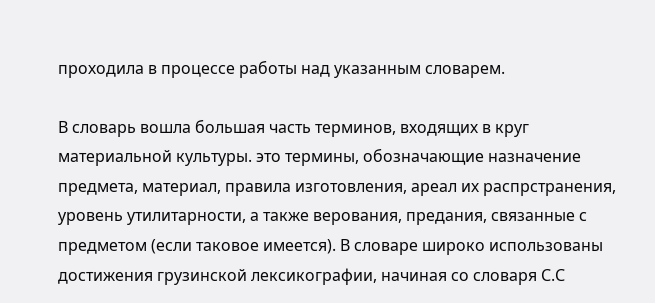проходила в процессе работы над указанным словарем.

В словарь вошла большая часть терминов, входящих в круг материальной культуры. это термины, обозначающие назначение предмета, материал, правила изготовления, ареал их распрстранения, уровень утилитарности, а также верования, предания, связанные с предметом (если таковое имеется). В словаре широко использованы достижения грузинской лексикографии, начиная со словаря С.С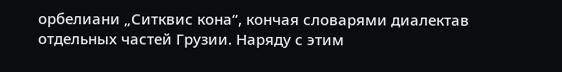орбелиани „Ситквис кона“, кончая словарями диалектав отдельных частей Грузии. Наряду с этим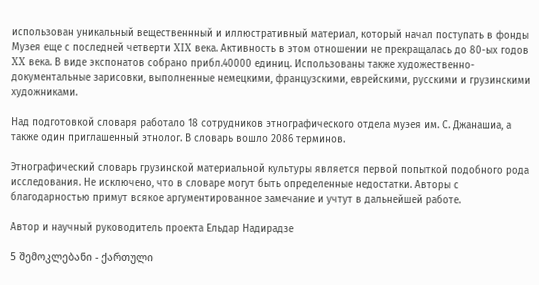использован уникальный вещественнный и иллюстративный материал, который начал поступать в фонды Музея еще с последней четверти XIX века. Активность в этом отношении не прекращалась до 80-ых годов XX века. В виде экспонатов собрано прибл.40000 единиц. Использованы также художественно-документальные зарисовки, выполненные немецкими, французскими, еврейскими, русскими и грузинскими художниками.

Над подготовкой словаря работало 18 сотрудников этнографического отдела муэея им. С. Джанашиа, а также один приглашенный этнолог. В словарь вошло 2086 терминов.

Этнографический словарь грузинской материальной культуры является первой попыткой подобного рода исследования. Не исключено, что в словаре могут быть определенные недостатки. Авторы с благодарностью примут всякое аргументированное замечание и учтут в дальнейшей работе.

Автор и научный руководитель проекта Ельдар Надирадзе

5 შემოკლებანი - ქართული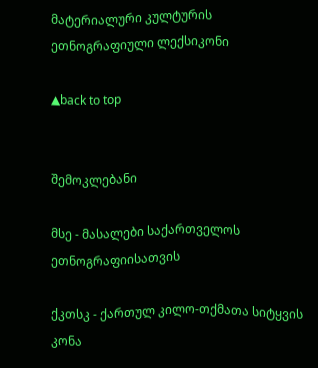მატერიალური კულტურის ეთნოგრაფიული ლექსიკონი

▲back to top


შემოკლებანი

მსე - მასალები საქართველოს ეთნოგრაფიისათვის

ქკთსკ - ქართულ კილო-თქმათა სიტყვის კონა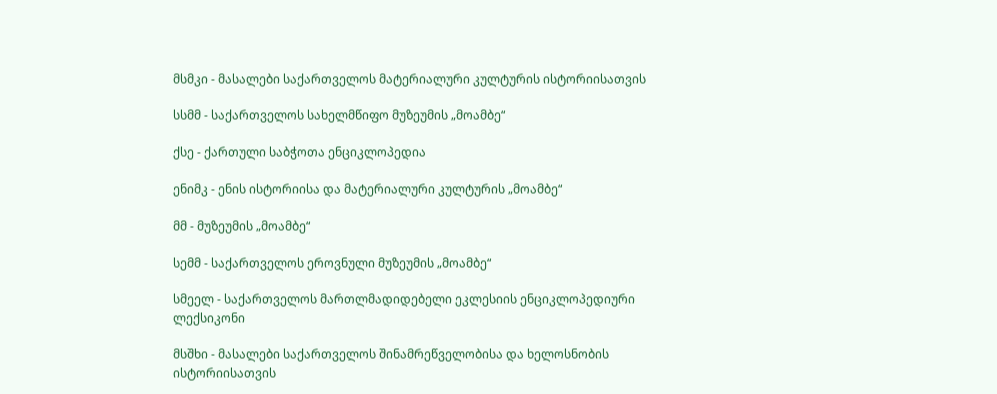მსმკი - მასალები საქართველოს მატერიალური კულტურის ისტორიისათვის

სსმმ - საქართველოს სახელმწიფო მუზეუმის „მოამბე“

ქსე - ქართული საბჭოთა ენციკლოპედია

ენიმკ - ენის ისტორიისა და მატერიალური კულტურის „მოამბე“

მმ - მუზეუმის „მოამბე“

სემმ - საქართველოს ეროვნული მუზეუმის „მოამბე“

სმეელ - საქართველოს მართლმადიდებელი ეკლესიის ენციკლოპედიური ლექსიკონი

მსშხი - მასალები საქართველოს შინამრეწველობისა და ხელოსნობის ისტორიისათვის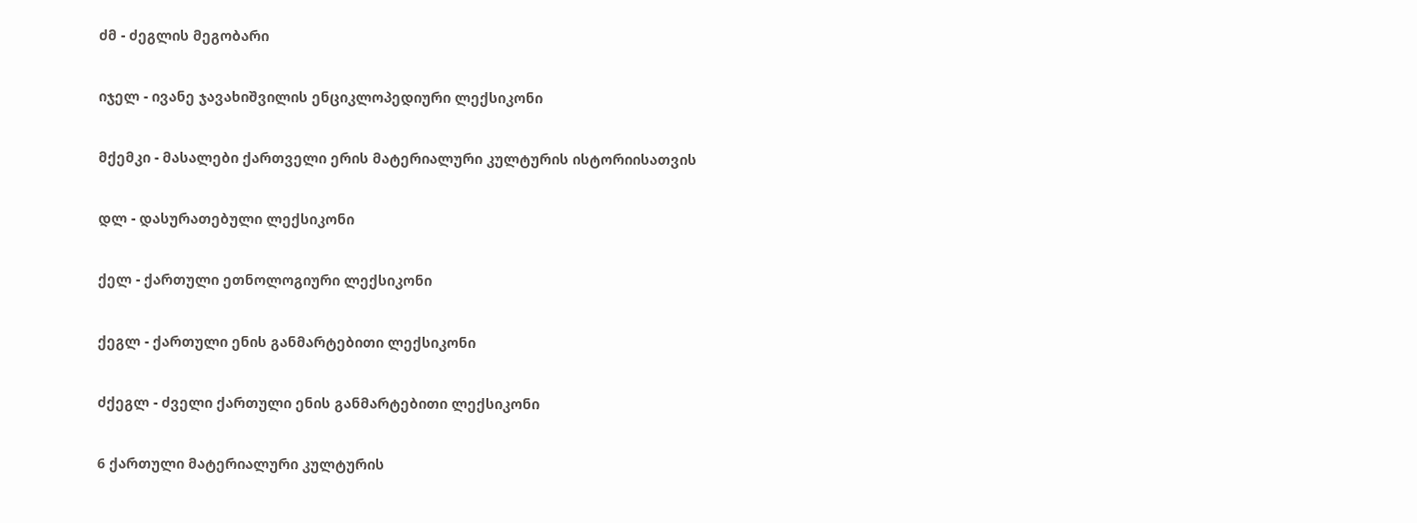ძმ - ძეგლის მეგობარი

იჯელ - ივანე ჯავახიშვილის ენციკლოპედიური ლექსიკონი

მქემკი - მასალები ქართველი ერის მატერიალური კულტურის ისტორიისათვის

დლ - დასურათებული ლექსიკონი

ქელ - ქართული ეთნოლოგიური ლექსიკონი

ქეგლ - ქართული ენის განმარტებითი ლექსიკონი

ძქეგლ - ძველი ქართული ენის განმარტებითი ლექსიკონი

6 ქართული მატერიალური კულტურის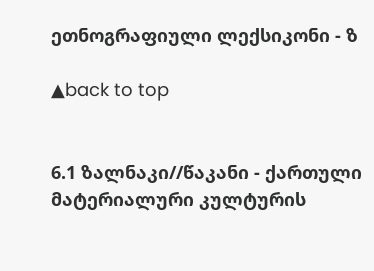ეთნოგრაფიული ლექსიკონი - ზ

▲back to top


6.1 ზალნაკი//წაკანი - ქართული მატერიალური კულტურის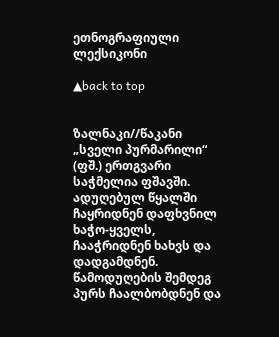ეთნოგრაფიული ლექსიკონი

▲back to top


ზალნაკი//წაკანი
„სველი პურმარილი“ (ფშ.) ერთგვარი საჭმელია ფშავში. ადუღებულ წყალში ჩაყრიდნენ დაფხვნილ ხაჭო-ყველს, ჩააჭრიდნენ ხახვს და დადგამდნენ. წამოდუღების შემდეგ პურს ჩაალბობდნენ და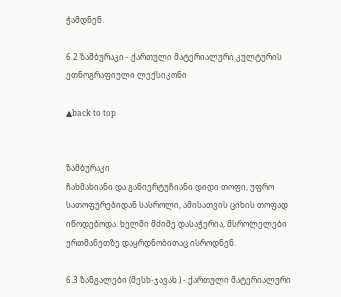ჭამდნენ.

6.2 ზამბურაკი - ქართული მატერიალური კულტურის ეთნოგრაფიული ლექსიკონი

▲back to top


ზამბურაკი
ჩახმახიანი და განიერტუჩიანი დიდი თოფი, უფრო სათოფურებიდან სასროლი, ამისათვის ციხის თოფად იწოდებოდა. ხელში მძიმე დასაჭერია, მსროლელები ერთმანეთზე დაყრდნობითაც ისროდნენ.

6.3 ზანგალები (მესხ-ჯავახ.) - ქართული მატერიალური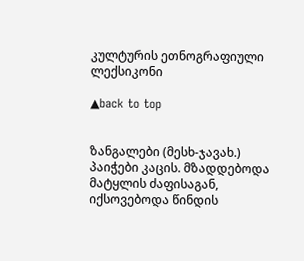კულტურის ეთნოგრაფიული ლექსიკონი

▲back to top


ზანგალები (მესხ-ჯავახ.)
პაიჭები კაცის. მზადდებოდა მატყლის ძაფისაგან, იქსოვებოდა წინდის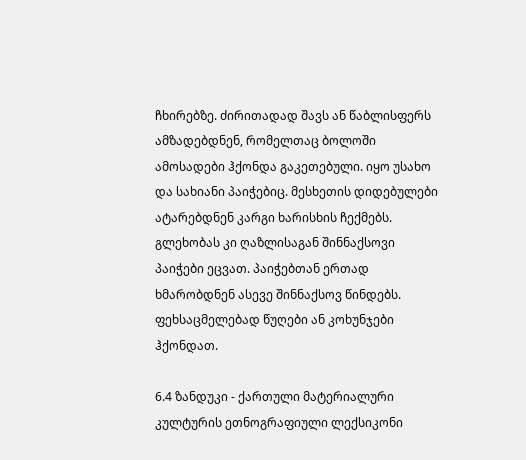ჩხირებზე. ძირითადად შავს ან წაბლისფერს ამზადებდნენ, რომელთაც ბოლოში ამოსადები ჰქონდა გაკეთებული. იყო უსახო და სახიანი პაიჭებიც. მესხეთის დიდებულები ატარებდნენ კარგი ხარისხის ჩექმებს. გლეხობას კი ღაზლისაგან შინნაქსოვი პაიჭები ეცვათ. პაიჭებთან ერთად ხმარობდნენ ასევე შინნაქსოვ წინდებს. ფეხსაცმელებად წუღები ან კოხუნჯები ჰქონდათ.

6.4 ზანდუკი - ქართული მატერიალური კულტურის ეთნოგრაფიული ლექსიკონი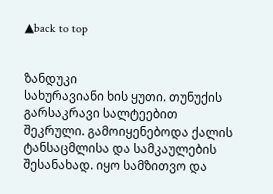▲back to top


ზანდუკი
სახურავიანი ხის ყუთი. თუნუქის გარსაკრავი სალტეებით შეკრული. გამოიყენებოდა ქალის ტანსაცმლისა და სამკაულების შესანახად. იყო სამზითვო და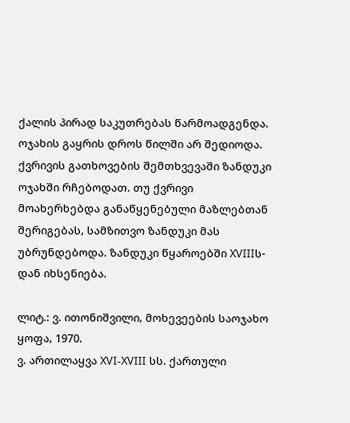ქალის პირად საკუთრებას წარმოადგენდა. ოჯახის გაყრის დროს წილში არ შედიოდა. ქვრივის გათხოვების შემთხვევაში ზანდუკი ოჯახში რჩებოდათ. თუ ქვრივი მოახერხებდა განაწყენებული მაზლებთან შერიგებას, სამზითვო ზანდუკი მას უბრუნდებოდა. ზანდუკი წყაროებში XVIIIს-დან იხსენიება.

ლიტ.: ვ. ითონიშვილი, მოხევეების საოჯახო ყოფა, 1970.
ვ. ართილაყვა XVI-XVIII სს. ქართული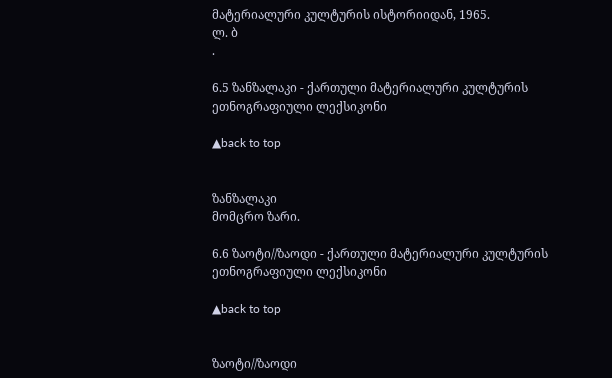მატერიალური კულტურის ისტორიიდან, 1965.
ლ. ბ
.

6.5 ზანზალაკი - ქართული მატერიალური კულტურის ეთნოგრაფიული ლექსიკონი

▲back to top


ზანზალაკი
მომცრო ზარი.

6.6 ზაოტი//ზაოდი - ქართული მატერიალური კულტურის ეთნოგრაფიული ლექსიკონი

▲back to top


ზაოტი//ზაოდი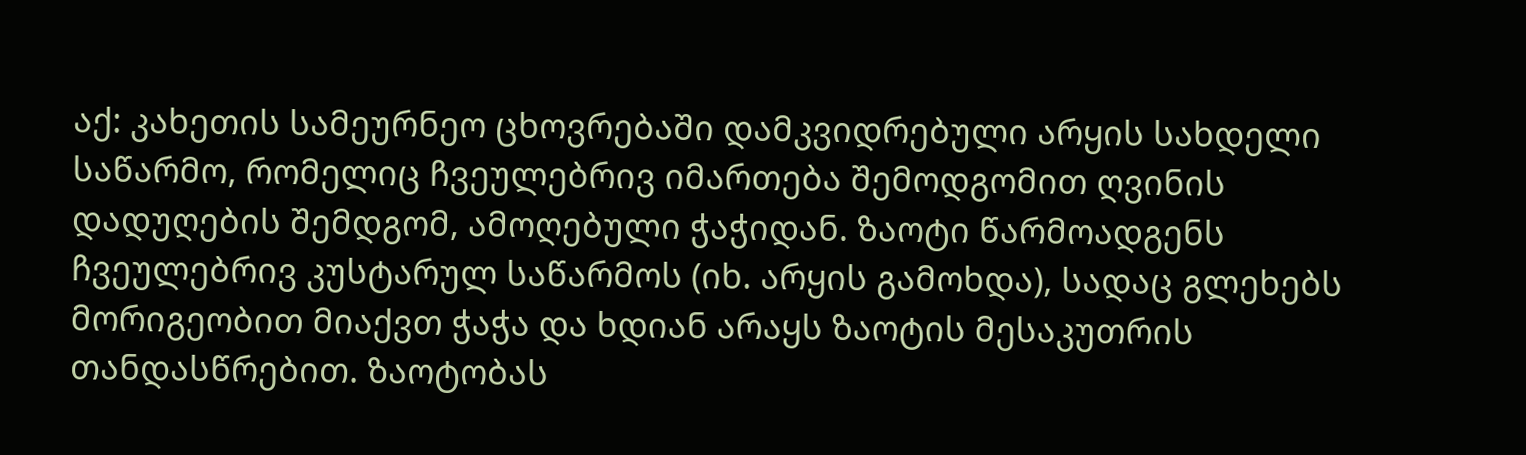აქ: კახეთის სამეურნეო ცხოვრებაში დამკვიდრებული არყის სახდელი საწარმო, რომელიც ჩვეულებრივ იმართება შემოდგომით ღვინის დადუღების შემდგომ, ამოღებული ჭაჭიდან. ზაოტი წარმოადგენს ჩვეულებრივ კუსტარულ საწარმოს (იხ. არყის გამოხდა), სადაც გლეხებს მორიგეობით მიაქვთ ჭაჭა და ხდიან არაყს ზაოტის მესაკუთრის თანდასწრებით. ზაოტობას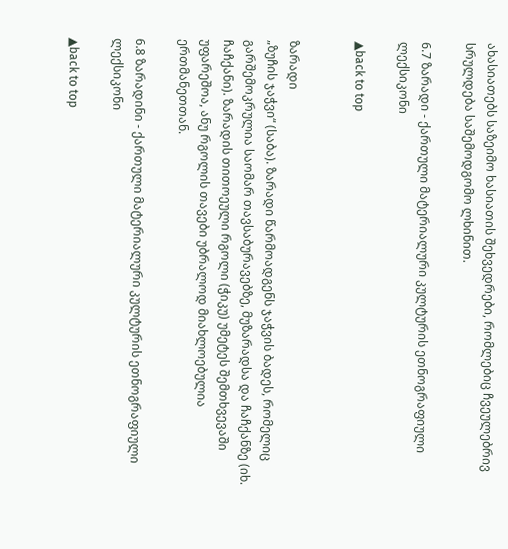ახასიათებს საზეიმო ხასიათის შეხვედრები, რომლებიც ჩვეულებრივ სრულდება საშემოდგომო ლხინით.

6.7 ზარადი - ქართული მატერიალური კულტურის ეთნოგრაფიული ლექსიკონი

▲back to top


ზარადი
„ზუჩის ჯაჭვი“ (საბა). ზარადი წარმოადგენს ჯაჭვის ბადეს, რომელიც გარშემოკრულია საომარ თავსაბურავებზე, მუზარადსა და ჩაჩქანზე (იხ. ჩაჩქანი). ზარადის თითოეული რგოლი (ჭიკუ) უმეტეს შემთხვევაში უფარეშოა, ანუ რგოლის თავები უბრალოდ მიახლოებულია ერთმანეთთან.

6.8 ზარადინი - ქართული მატერიალური კულტურის ეთნოგრაფიული ლექსიკონი

▲back to top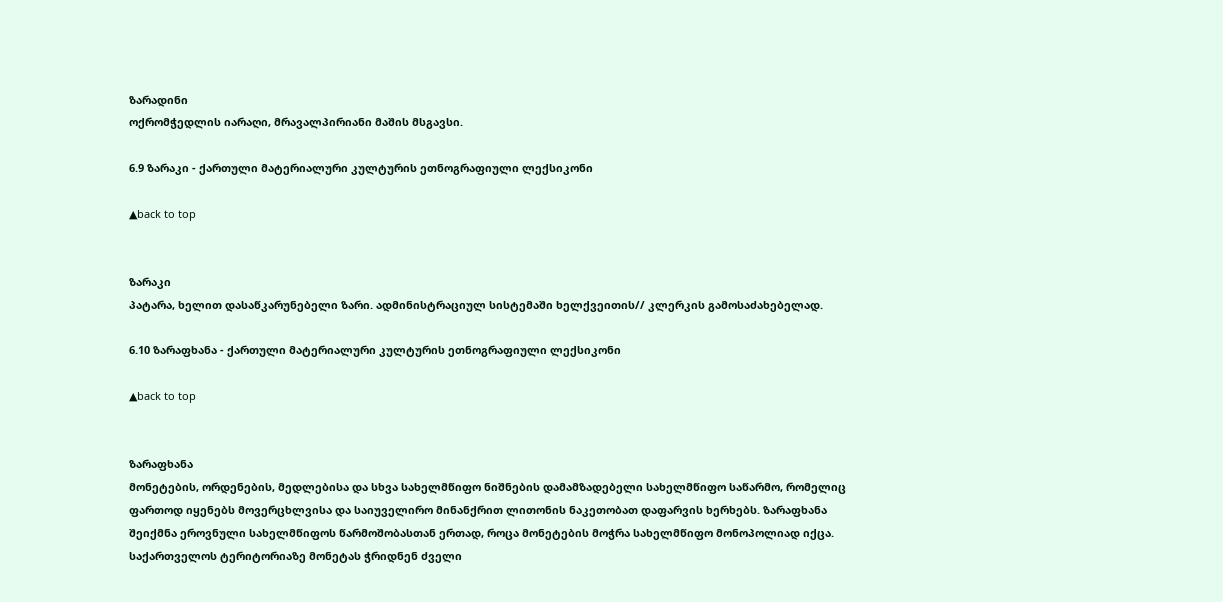ზარადინი
ოქრომჭედლის იარაღი, მრავალპირიანი მაშის მსგავსი.

6.9 ზარაკი - ქართული მატერიალური კულტურის ეთნოგრაფიული ლექსიკონი

▲back to top


ზარაკი
პატარა, ხელით დასაწკარუნებელი ზარი. ადმინისტრაციულ სისტემაში ხელქვეითის// კლერკის გამოსაძახებელად.

6.10 ზარაფხანა - ქართული მატერიალური კულტურის ეთნოგრაფიული ლექსიკონი

▲back to top


ზარაფხანა
მონეტების, ორდენების, მედლებისა და სხვა სახელმწიფო ნიშნების დამამზადებელი სახელმწიფო საწარმო, რომელიც ფართოდ იყენებს მოვერცხლვისა და საიუველირო მინანქრით ლითონის ნაკეთობათ დაფარვის ხერხებს. ზარაფხანა შეიქმნა ეროვნული სახელმწიფოს წარმოშობასთან ერთად, როცა მონეტების მოჭრა სახელმწიფო მონოპოლიად იქცა. საქართველოს ტერიტორიაზე მონეტას ჭრიდნენ ძველი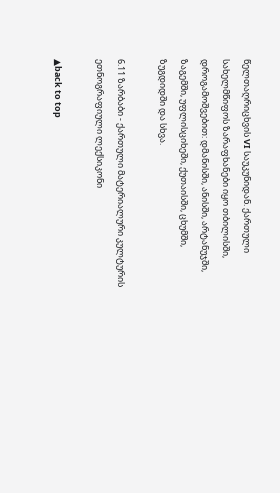წელთაღრიცხვის VI საუკუნიდან. ქართული სახელმწიფოს ზარაფხანები იყო თბილისში, დროგამოშვებით: დმანისში, ანისში, არტანუჯში, ზაგემში, უფლისციხეში, ქუთაისში, ცხუმში, ზუგდიდში და სხვა.

6.11 ზარბაბი - ქართული მატერიალური კულტურის ეთნოგრაფიული ლექსიკონი

▲back to top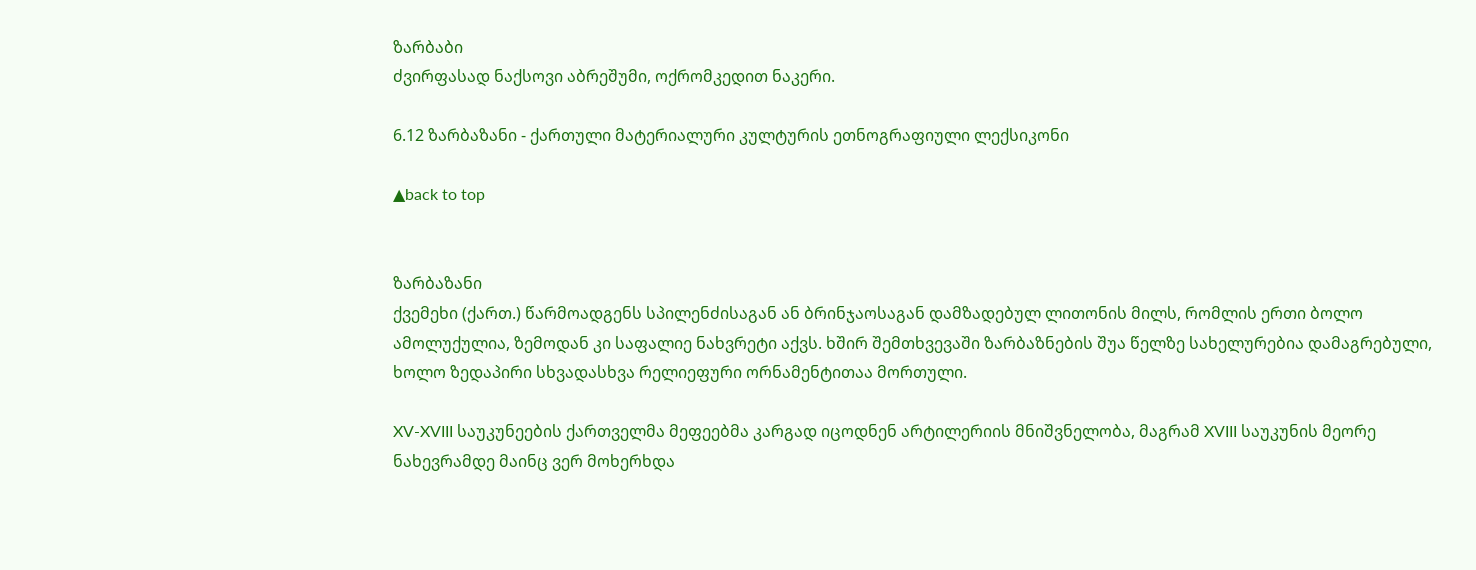ზარბაბი
ძვირფასად ნაქსოვი აბრეშუმი, ოქრომკედით ნაკერი.

6.12 ზარბაზანი - ქართული მატერიალური კულტურის ეთნოგრაფიული ლექსიკონი

▲back to top


ზარბაზანი
ქვემეხი (ქართ.) წარმოადგენს სპილენძისაგან ან ბრინჯაოსაგან დამზადებულ ლითონის მილს, რომლის ერთი ბოლო ამოლუქულია, ზემოდან კი საფალიე ნახვრეტი აქვს. ხშირ შემთხვევაში ზარბაზნების შუა წელზე სახელურებია დამაგრებული, ხოლო ზედაპირი სხვადასხვა რელიეფური ორნამენტითაა მორთული.

XV-XVIII საუკუნეების ქართველმა მეფეებმა კარგად იცოდნენ არტილერიის მნიშვნელობა, მაგრამ XVIII საუკუნის მეორე ნახევრამდე მაინც ვერ მოხერხდა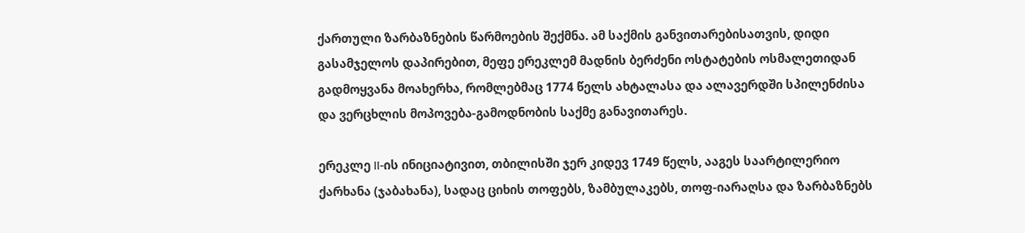ქართული ზარბაზნების წარმოების შექმნა. ამ საქმის განვითარებისათვის, დიდი გასამჯელოს დაპირებით, მეფე ერეკლემ მადნის ბერძენი ოსტატების ოსმალეთიდან გადმოყვანა მოახერხა, რომლებმაც 1774 წელს ახტალასა და ალავერდში სპილენძისა და ვერცხლის მოპოვება-გამოდნობის საქმე განავითარეს.

ერეკლე II-ის ინიციატივით, თბილისში ჯერ კიდევ 1749 წელს, ააგეს საარტილერიო ქარხანა (ჯაბახანა), სადაც ციხის თოფებს, ზამბულაკებს, თოფ-იარაღსა და ზარბაზნებს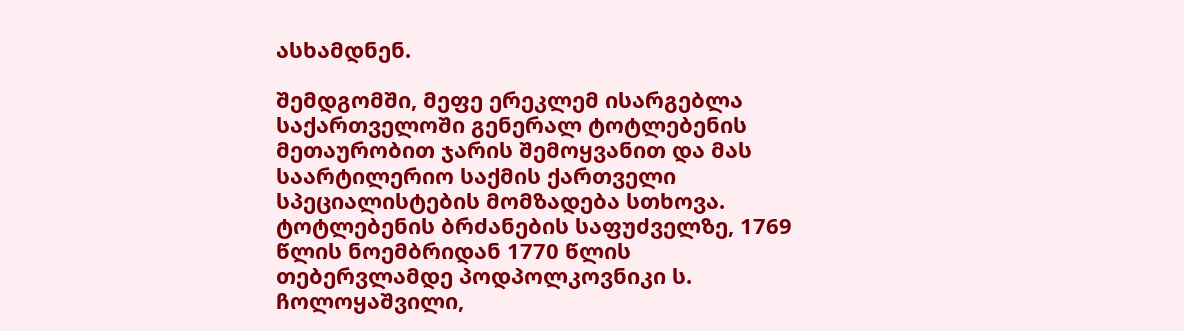ასხამდნენ.

შემდგომში, მეფე ერეკლემ ისარგებლა საქართველოში გენერალ ტოტლებენის მეთაურობით ჯარის შემოყვანით და მას საარტილერიო საქმის ქართველი სპეციალისტების მომზადება სთხოვა. ტოტლებენის ბრძანების საფუძველზე, 1769 წლის ნოემბრიდან 1770 წლის თებერვლამდე პოდპოლკოვნიკი ს. ჩოლოყაშვილი,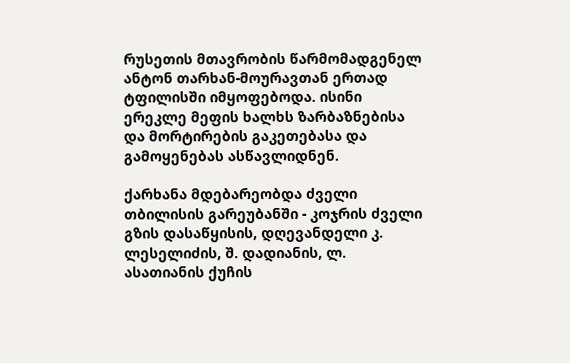რუსეთის მთავრობის წარმომადგენელ ანტონ თარხან-მოურავთან ერთად ტფილისში იმყოფებოდა. ისინი ერეკლე მეფის ხალხს ზარბაზნებისა და მორტირების გაკეთებასა და გამოყენებას ასწავლიდნენ.

ქარხანა მდებარეობდა ძველი თბილისის გარეუბანში - კოჯრის ძველი გზის დასაწყისის, დღევანდელი კ. ლესელიძის, შ. დადიანის, ლ. ასათიანის ქუჩის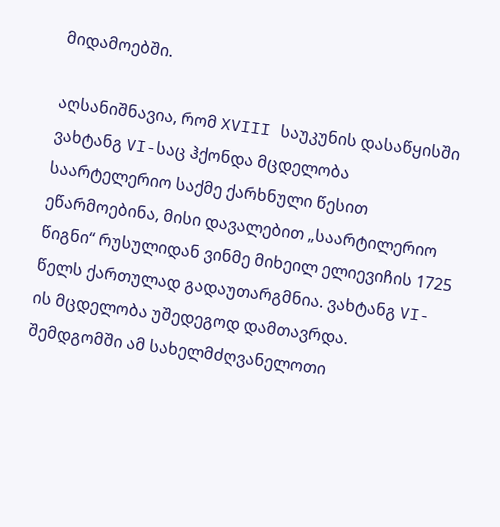მიდამოებში.

აღსანიშნავია, რომ XVIII საუკუნის დასაწყისში ვახტანგ VI-საც ჰქონდა მცდელობა საარტელერიო საქმე ქარხნული წესით ეწარმოებინა, მისი დავალებით „საარტილერიო წიგნი“ რუსულიდან ვინმე მიხეილ ელიევიჩის 1725 წელს ქართულად გადაუთარგმნია. ვახტანგ VI-ის მცდელობა უშედეგოდ დამთავრდა. შემდგომში ამ სახელმძღვანელოთი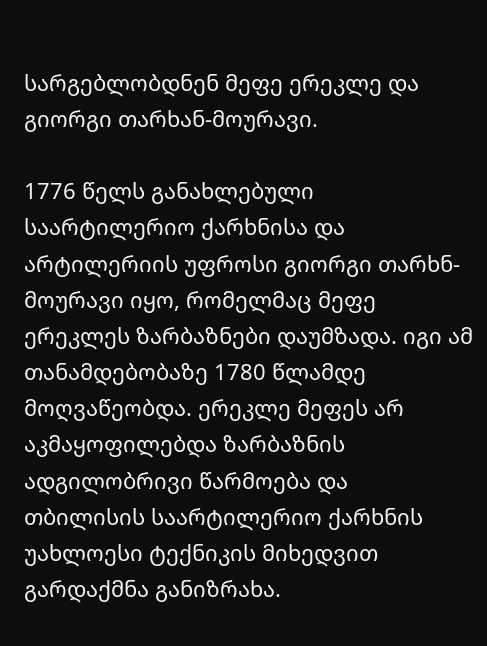სარგებლობდნენ მეფე ერეკლე და გიორგი თარხან-მოურავი.

1776 წელს განახლებული საარტილერიო ქარხნისა და არტილერიის უფროსი გიორგი თარხნ-მოურავი იყო, რომელმაც მეფე ერეკლეს ზარბაზნები დაუმზადა. იგი ამ თანამდებობაზე 1780 წლამდე მოღვაწეობდა. ერეკლე მეფეს არ აკმაყოფილებდა ზარბაზნის ადგილობრივი წარმოება და თბილისის საარტილერიო ქარხნის უახლოესი ტექნიკის მიხედვით გარდაქმნა განიზრახა.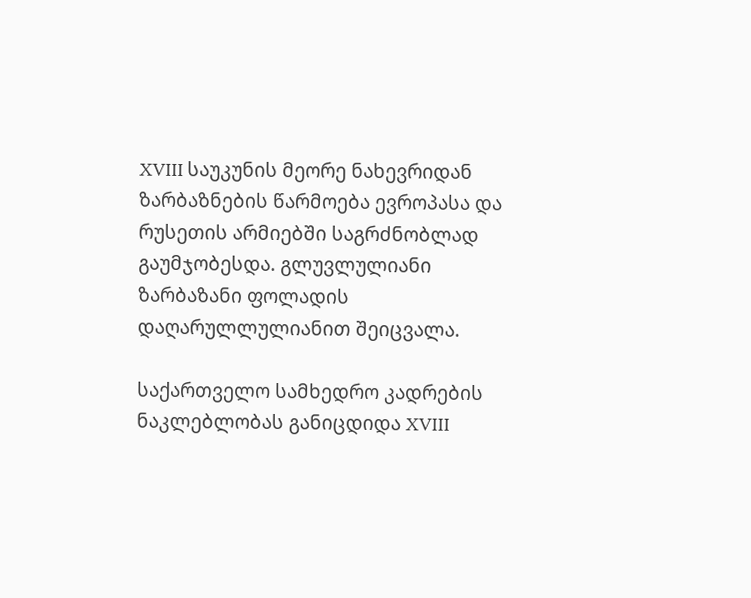XVIII საუკუნის მეორე ნახევრიდან ზარბაზნების წარმოება ევროპასა და რუსეთის არმიებში საგრძნობლად გაუმჯობესდა. გლუვლულიანი ზარბაზანი ფოლადის დაღარულლულიანით შეიცვალა.

საქართველო სამხედრო კადრების ნაკლებლობას განიცდიდა XVIII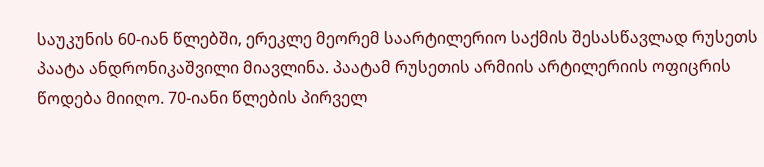საუკუნის 60-იან წლებში, ერეკლე მეორემ საარტილერიო საქმის შესასწავლად რუსეთს პაატა ანდრონიკაშვილი მიავლინა. პაატამ რუსეთის არმიის არტილერიის ოფიცრის წოდება მიიღო. 70-იანი წლების პირველ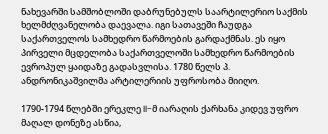ნახევარში სამშობლოში დაბრუნებულს საარტილერიო საქმის ხელმძღვანელობა დაევალა. იგი სათავეში ჩაუდგა საქართველოს სამხედრო წარმოების გარდაქმნას. ეს იყო პირველი მცდელობა საქართველოში სამხედრო წარმოების ევროპულ ყაიდაზე გადასვლისა. 1780 წელს პ. ანდრონიკაშვილმა არტილერიის უფროსობა მიიღო.

1790-1794 წლებში ერეკლე II-მ იარაღის ქარხანა კიდევ უფრო მაღალ დონეზე ასწია,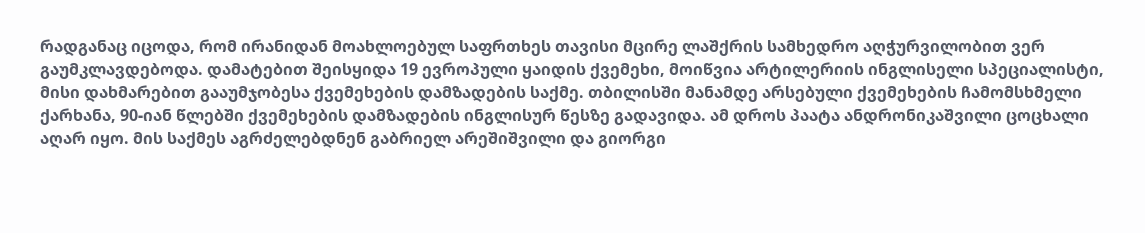რადგანაც იცოდა, რომ ირანიდან მოახლოებულ საფრთხეს თავისი მცირე ლაშქრის სამხედრო აღჭურვილობით ვერ გაუმკლავდებოდა. დამატებით შეისყიდა 19 ევროპული ყაიდის ქვემეხი, მოიწვია არტილერიის ინგლისელი სპეციალისტი, მისი დახმარებით გააუმჯობესა ქვემეხების დამზადების საქმე. თბილისში მანამდე არსებული ქვემეხების ჩამომსხმელი ქარხანა, 90-იან წლებში ქვემეხების დამზადების ინგლისურ წესზე გადავიდა. ამ დროს პაატა ანდრონიკაშვილი ცოცხალი აღარ იყო. მის საქმეს აგრძელებდნენ გაბრიელ არეშიშვილი და გიორგი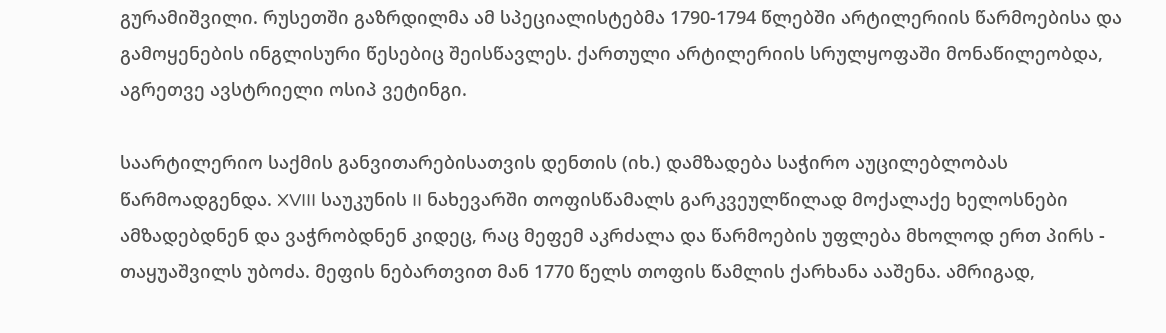გურამიშვილი. რუსეთში გაზრდილმა ამ სპეციალისტებმა 1790-1794 წლებში არტილერიის წარმოებისა და გამოყენების ინგლისური წესებიც შეისწავლეს. ქართული არტილერიის სრულყოფაში მონაწილეობდა, აგრეთვე ავსტრიელი ოსიპ ვეტინგი.

საარტილერიო საქმის განვითარებისათვის დენთის (იხ.) დამზადება საჭირო აუცილებლობას წარმოადგენდა. XVIII საუკუნის II ნახევარში თოფისწამალს გარკვეულწილად მოქალაქე ხელოსნები ამზადებდნენ და ვაჭრობდნენ კიდეც, რაც მეფემ აკრძალა და წარმოების უფლება მხოლოდ ერთ პირს - თაყუაშვილს უბოძა. მეფის ნებართვით მან 1770 წელს თოფის წამლის ქარხანა ააშენა. ამრიგად,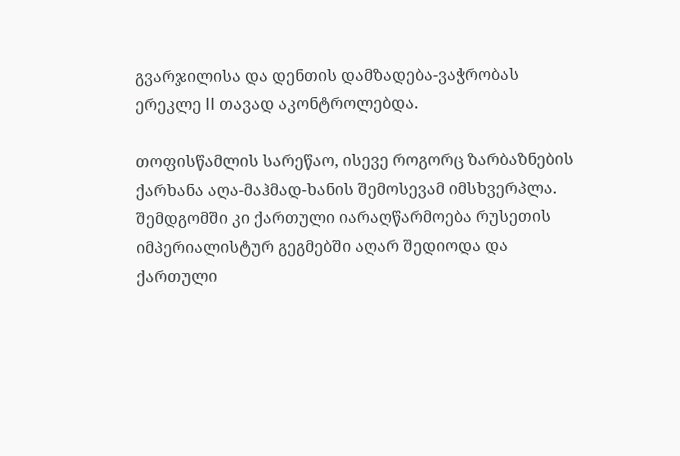გვარჯილისა და დენთის დამზადება-ვაჭრობას ერეკლე II თავად აკონტროლებდა.

თოფისწამლის სარეწაო, ისევე როგორც ზარბაზნების ქარხანა აღა-მაჰმად-ხანის შემოსევამ იმსხვერპლა. შემდგომში კი ქართული იარაღწარმოება რუსეთის იმპერიალისტურ გეგმებში აღარ შედიოდა და ქართული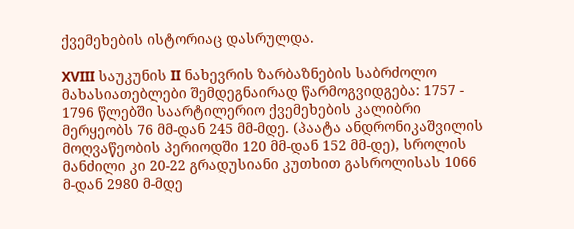ქვემეხების ისტორიაც დასრულდა.

XVIII საუკუნის II ნახევრის ზარბაზნების საბრძოლო მახასიათებლები შემდეგნაირად წარმოგვიდგება: 1757 - 1796 წლებში საარტილერიო ქვემეხების კალიბრი მერყეობს 76 მმ-დან 245 მმ-მდე. (პაატა ანდრონიკაშვილის მოღვაწეობის პერიოდში 120 მმ-დან 152 მმ-დე), სროლის მანძილი კი 20-22 გრადუსიანი კუთხით გასროლისას 1066 მ-დან 2980 მ-მდე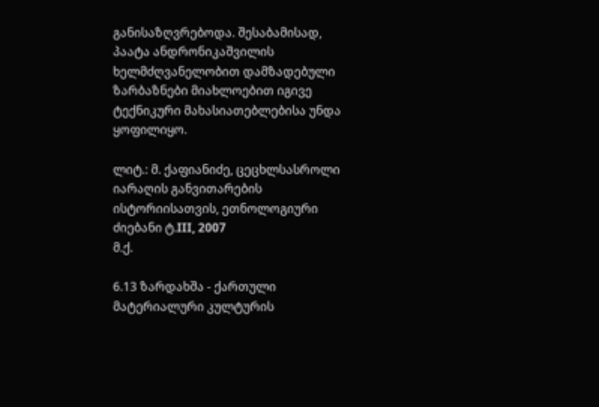განისაზღვრებოდა. შესაბამისად, პაატა ანდრონიკაშვილის ხელმძღვანელობით დამზადებული ზარბაზნები მიახლოებით იგივე ტექნიკური მახასიათებლებისა უნდა ყოფილიყო.

ლიტ.: მ. ქაფიანიძე, ცეცხლსასროლი იარაღის განვითარების ისტორიისათვის, ეთნოლოგიური ძიებანი ტ.III, 2007
მ.ქ.

6.13 ზარდახშა - ქართული მატერიალური კულტურის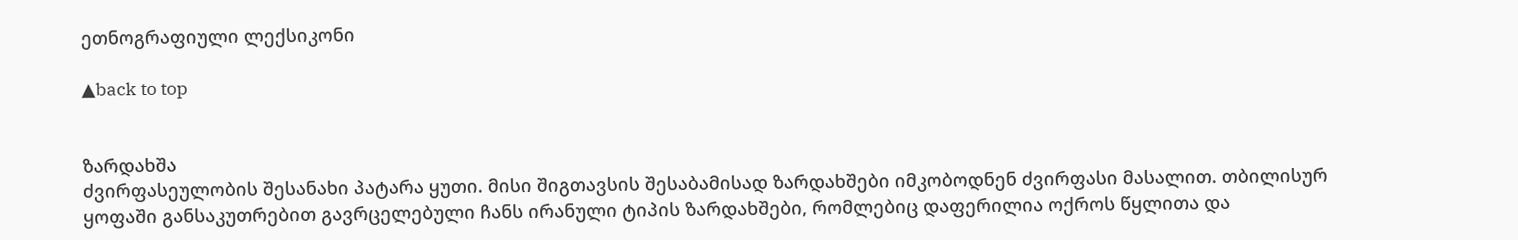ეთნოგრაფიული ლექსიკონი

▲back to top


ზარდახშა
ძვირფასეულობის შესანახი პატარა ყუთი. მისი შიგთავსის შესაბამისად ზარდახშები იმკობოდნენ ძვირფასი მასალით. თბილისურ ყოფაში განსაკუთრებით გავრცელებული ჩანს ირანული ტიპის ზარდახშები, რომლებიც დაფერილია ოქროს წყლითა და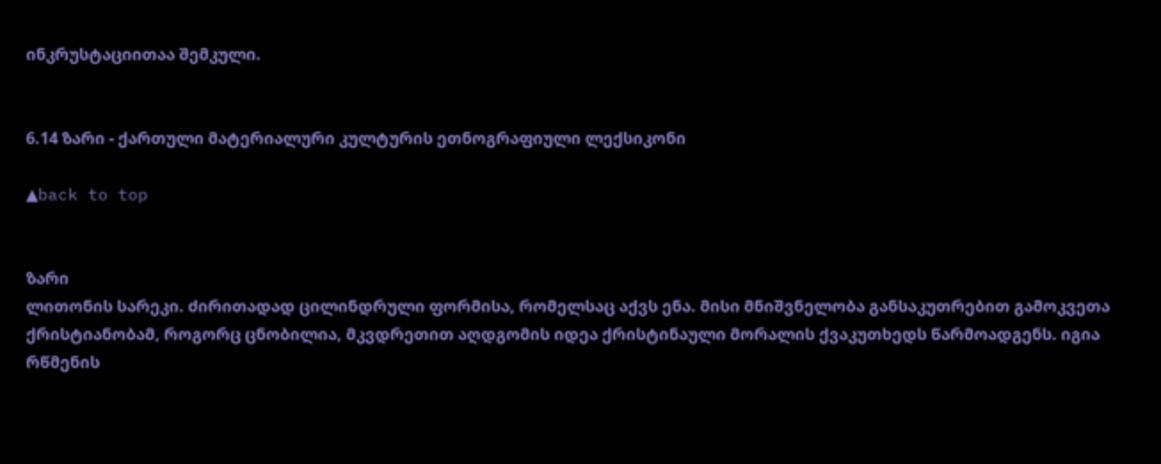ინკრუსტაციითაა შემკული.


6.14 ზარი - ქართული მატერიალური კულტურის ეთნოგრაფიული ლექსიკონი

▲back to top


ზარი
ლითონის სარეკი. ძირითადად ცილინდრული ფორმისა, რომელსაც აქვს ენა. მისი მნიშვნელობა განსაკუთრებით გამოკვეთა ქრისტიანობამ, როგორც ცნობილია, მკვდრეთით აღდგომის იდეა ქრისტინაული მორალის ქვაკუთხედს წარმოადგენს. იგია რწმენის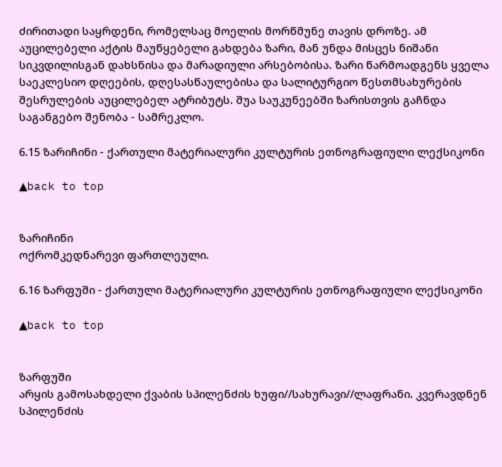ძირითადი საყრდენი, რომელსაც მოელის მორწმუნე თავის დროზე. ამ აუცილებელი აქტის მაუწყებელი გახდება ზარი, მან უნდა მისცეს ნიშანი სიკვდილისგან დახსნისა და მარადიული არსებობისა. ზარი წარმოადგენს ყველა საეკლესიო დღეების, დღესასწაულებისა და სალიტურგიო წესთმსახურების შესრულების აუცილებელ ატრიბუტს. შუა საუკუნეებში ზარისთვის გაჩნდა საგანგებო შენობა - სამრეკლო.

6.15 ზარიჩინი - ქართული მატერიალური კულტურის ეთნოგრაფიული ლექსიკონი

▲back to top


ზარიჩინი
ოქრომკედნარევი ფართლეული.

6.16 ზარფუში - ქართული მატერიალური კულტურის ეთნოგრაფიული ლექსიკონი

▲back to top


ზარფუში
არყის გამოსახდელი ქვაბის სპილენძის ხუფი//სახურავი//ლაფრანი. კვერავდნენ სპილენძის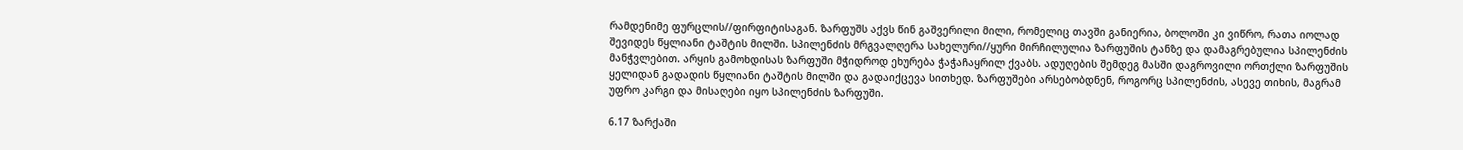რამდენიმე ფურცლის//ფირფიტისაგან. ზარფუშს აქვს წინ გაშვერილი მილი, რომელიც თავში განიერია, ბოლოში კი ვიწრო, რათა იოლად შევიდეს წყლიანი ტაშტის მილში. სპილენძის მრგვალღერა სახელური//ყური მირჩილულია ზარფუშის ტანზე და დამაგრებულია სპილენძის მანჭვლებით. არყის გამოხდისას ზარფუში მჭიდროდ ეხურება ჭაჭაჩაყრილ ქვაბს. ადუღების შემდეგ მასში დაგროვილი ორთქლი ზარფუშის ყელიდან გადადის წყლიანი ტაშტის მილში და გადაიქცევა სითხედ. ზარფუშები არსებობდნენ, როგორც სპილენძის, ასევე თიხის, მაგრამ უფრო კარგი და მისაღები იყო სპილენძის ზარფუში.

6.17 ზარქაში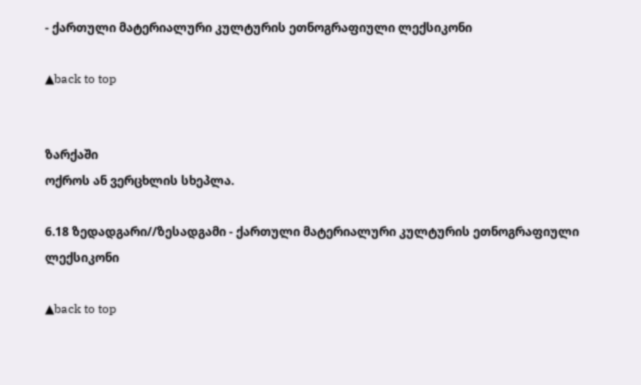- ქართული მატერიალური კულტურის ეთნოგრაფიული ლექსიკონი

▲back to top


ზარქაში
ოქროს ან ვერცხლის სხეპლა.

6.18 ზედადგარი//ზესადგამი - ქართული მატერიალური კულტურის ეთნოგრაფიული ლექსიკონი

▲back to top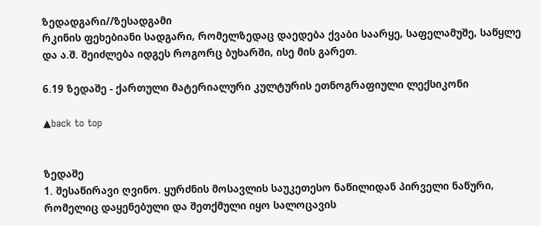ზედადგარი//ზესადგამი
რკინის ფეხებიანი სადგარი, რომელზედაც დაედება ქვაბი საარყე, საფელამუშე, საწყლე და ა.შ. შეიძლება იდგეს როგორც ბუხარში, ისე მის გარეთ.

6.19 ზედაშე - ქართული მატერიალური კულტურის ეთნოგრაფიული ლექსიკონი

▲back to top


ზედაშე
1. შესაწირავი ღვინო. ყურძნის მოსავლის საუკეთესო ნაწილიდან პირველი ნაწური, რომელიც დაყენებული და შეთქმული იყო სალოცავის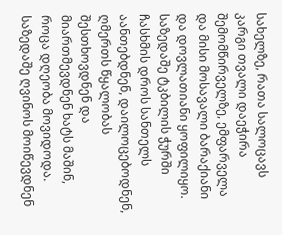სახელზე, რათა სალოცავს კარგი თვალი დაეჭირა შემომწირველზე, ემფარველა და მისი მოსავალი ბარაქიანი და დოვლათიანი ყოფილიყო. საზედაშე ტკბილის ჭურში ჩასხმის დროს სანთელს აანთებდნენ, დაილოცებოდნენ, ღმერთს წყალობას შესთხოვდნენ და მიართმევდნენ ხატს მაშინ, როცა დღეობა მოვიდოდა. საზედაშე ღვინოს მოიწევდნენ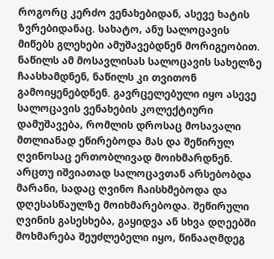როგორც კერძო ვენახებიდან, ასევე ხატის ზვრებიდანაც. სახატო, ანუ სალოცავის მიწებს გლეხები ამუშავებდნენ მორიგეობით. ნაწილს ამ მოსავლისას სალოცავის სახელზე ჩაასხამდნენ, ნაწილს კი თვითონ გამოიყენებდნენ. გავრცელებული იყო ასევე სალოცავის ვენახების კოლექტიური დამუშავება, რომლის დროსაც მოსავალი მთლიანად ეწირებოდა მას და შეწირულ ღვინოსაც ერთობლივად მოიხმარდნენ. არცთუ იშვიათად სალოცავთან არსებობდა მარანი, სადაც ღვინო ჩაისხმებოდა და დღესასწაულზე მოიხმარებოდა. შეწირული ღვინის გასესხება, გაყიდვა ან სხვა დღეებში მოხმარება შეუძლებელი იყო, წინააღმდეგ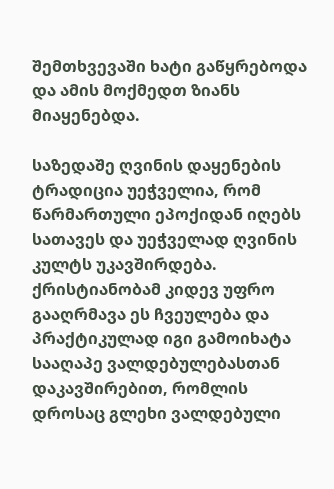შემთხვევაში ხატი გაწყრებოდა და ამის მოქმედთ ზიანს მიაყენებდა.

საზედაშე ღვინის დაყენების ტრადიცია უეჭველია, რომ წარმართული ეპოქიდან იღებს სათავეს და უეჭველად ღვინის კულტს უკავშირდება. ქრისტიანობამ კიდევ უფრო გააღრმავა ეს ჩვეულება და პრაქტიკულად იგი გამოიხატა სააღაპე ვალდებულებასთან დაკავშირებით, რომლის დროსაც გლეხი ვალდებული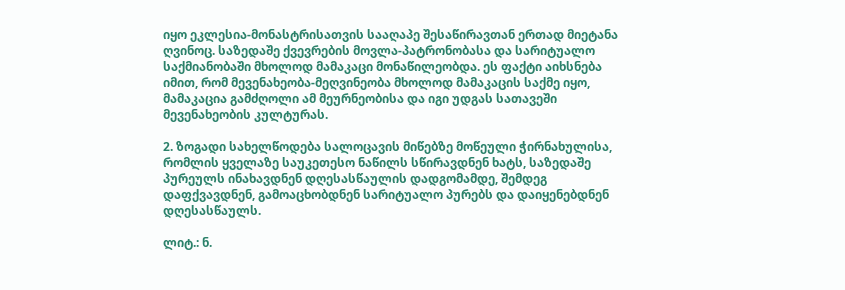იყო ეკლესია-მონასტრისათვის სააღაპე შესაწირავთან ერთად მიეტანა ღვინოც. საზედაშე ქვევრების მოვლა-პატრონობასა და სარიტუალო საქმიანობაში მხოლოდ მამაკაცი მონაწილეობდა. ეს ფაქტი აიხსნება იმით, რომ მევენახეობა-მეღვინეობა მხოლოდ მამაკაცის საქმე იყო, მამაკაცია გამძღოლი ამ მეურნეობისა და იგი უდგას სათავეში მევენახეობის კულტურას.

2. ზოგადი სახელწოდება სალოცავის მიწებზე მოწეული ჭირნახულისა, რომლის ყველაზე საუკეთესო ნაწილს სწირავდნენ ხატს, საზედაშე პურეულს ინახავდნენ დღესასწაულის დადგომამდე, შემდეგ დაფქვავდნენ, გამოაცხობდნენ სარიტუალო პურებს და დაიყენებდნენ დღესასწაულს.

ლიტ.: ნ.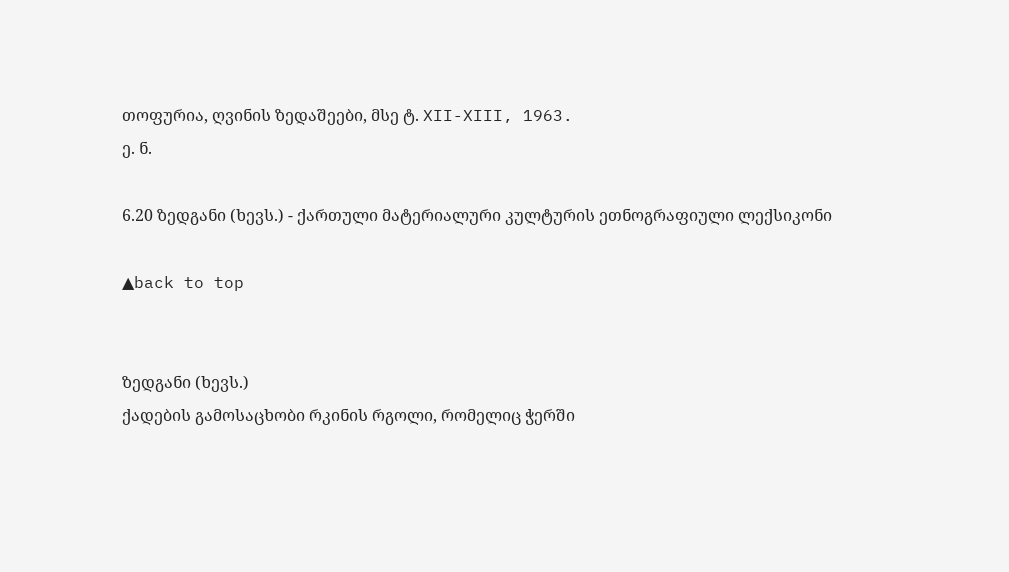თოფურია, ღვინის ზედაშეები, მსე ტ. XII-XIII, 1963.
ე. ნ.

6.20 ზედგანი (ხევს.) - ქართული მატერიალური კულტურის ეთნოგრაფიული ლექსიკონი

▲back to top


ზედგანი (ხევს.)
ქადების გამოსაცხობი რკინის რგოლი, რომელიც ჭერში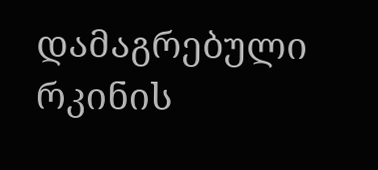დამაგრებული რკინის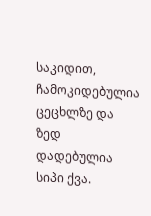საკიდით, ჩამოკიდებულია ცეცხლზე და ზედ დადებულია სიპი ქვა.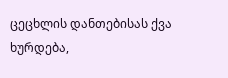ცეცხლის დანთებისას ქვა ხურდება,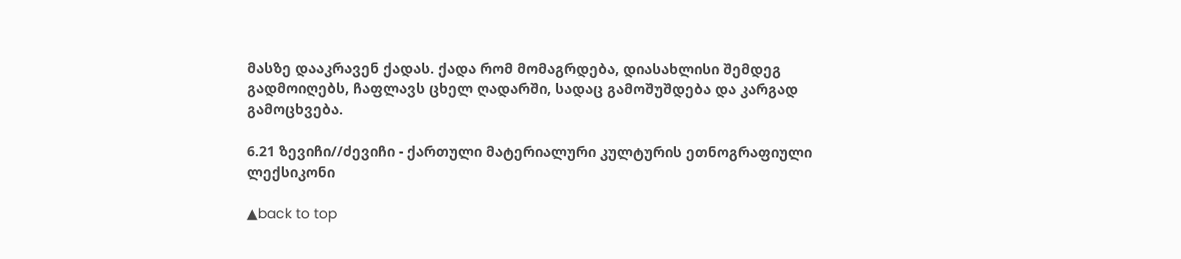მასზე დააკრავენ ქადას. ქადა რომ მომაგრდება, დიასახლისი შემდეგ გადმოიღებს, ჩაფლავს ცხელ ღადარში, სადაც გამოშუშდება და კარგად გამოცხვება.

6.21 ზევიჩი//ძევიჩი - ქართული მატერიალური კულტურის ეთნოგრაფიული ლექსიკონი

▲back to top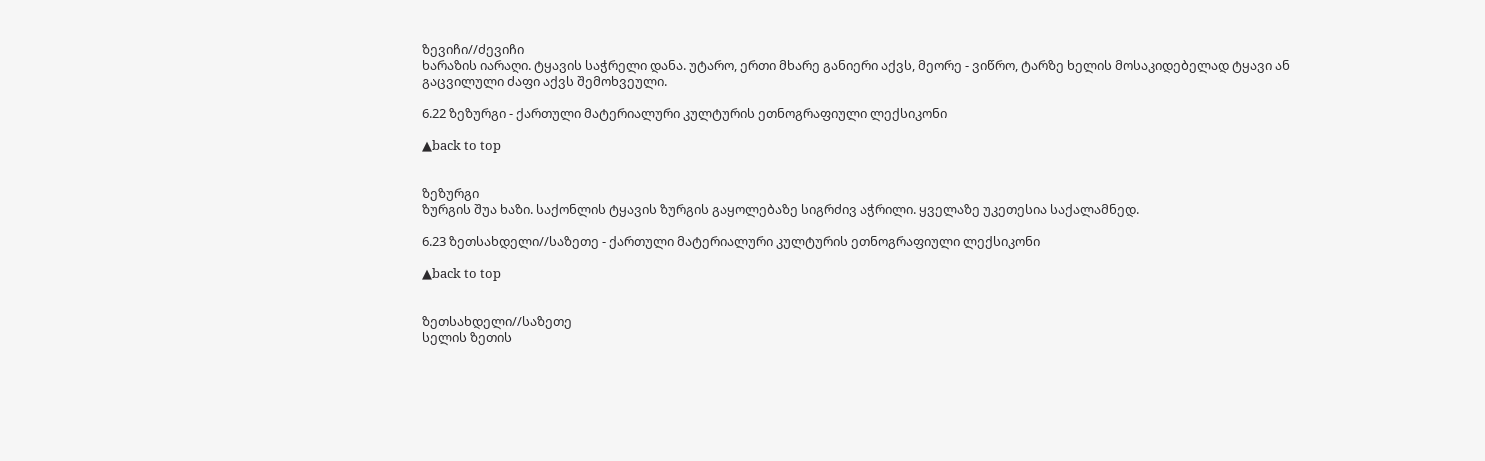ზევიჩი//ძევიჩი
ხარაზის იარაღი. ტყავის საჭრელი დანა. უტარო, ერთი მხარე განიერი აქვს, მეორე - ვიწრო, ტარზე ხელის მოსაკიდებელად ტყავი ან გაცვილული ძაფი აქვს შემოხვეული.

6.22 ზეზურგი - ქართული მატერიალური კულტურის ეთნოგრაფიული ლექსიკონი

▲back to top


ზეზურგი
ზურგის შუა ხაზი. საქონლის ტყავის ზურგის გაყოლებაზე სიგრძივ აჭრილი. ყველაზე უკეთესია საქალამნედ.

6.23 ზეთსახდელი//საზეთე - ქართული მატერიალური კულტურის ეთნოგრაფიული ლექსიკონი

▲back to top


ზეთსახდელი//საზეთე
სელის ზეთის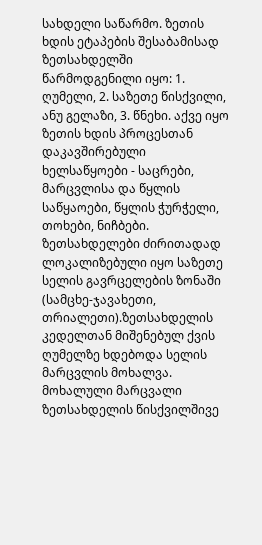სახდელი საწარმო. ზეთის ხდის ეტაპების შესაბამისად ზეთსახდელში წარმოდგენილი იყო: 1. ღუმელი, 2. საზეთე წისქვილი, ანუ გელაზი, 3. წნეხი. აქვე იყო ზეთის ხდის პროცესთან დაკავშირებული ხელსაწყოები - საცრები, მარცვლისა და წყლის საწყაოები, წყლის ჭურჭელი, თოხები, ნიჩბები. ზეთსახდელები ძირითადად ლოკალიზებული იყო საზეთე სელის გავრცელების ზონაში (სამცხე-ჯავახეთი, თრიალეთი).ზეთსახდელის კედელთან მიშენებულ ქვის ღუმელზე ხდებოდა სელის მარცვლის მოხალვა. მოხალული მარცვალი ზეთსახდელის წისქვილშივე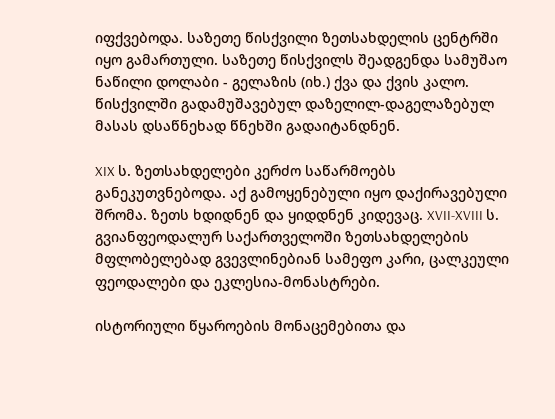იფქვებოდა. საზეთე წისქვილი ზეთსახდელის ცენტრში იყო გამართული. საზეთე წისქვილს შეადგენდა სამუშაო ნაწილი დოლაბი - გელაზის (იხ.) ქვა და ქვის კალო. წისქვილში გადამუშავებულ დაზელილ-დაგელაზებულ მასას დსაწნეხად წნეხში გადაიტანდნენ.

XIX ს. ზეთსახდელები კერძო საწარმოებს განეკუთვნებოდა. აქ გამოყენებული იყო დაქირავებული შრომა. ზეთს ხდიდნენ და ყიდდნენ კიდევაც. XVII-XVIII ს. გვიანფეოდალურ საქართველოში ზეთსახდელების მფლობელებად გვევლინებიან სამეფო კარი, ცალკეული ფეოდალები და ეკლესია-მონასტრები.

ისტორიული წყაროების მონაცემებითა და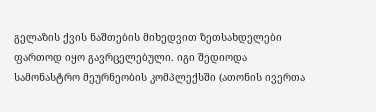გელაზის ქვის ნაშთების მიხედვით ზეთსახდელები ფართოდ იყო გავრცელებული. იგი შედიოდა სამონასტრო მეურნეობის კომპლექსში (ათონის ივერთა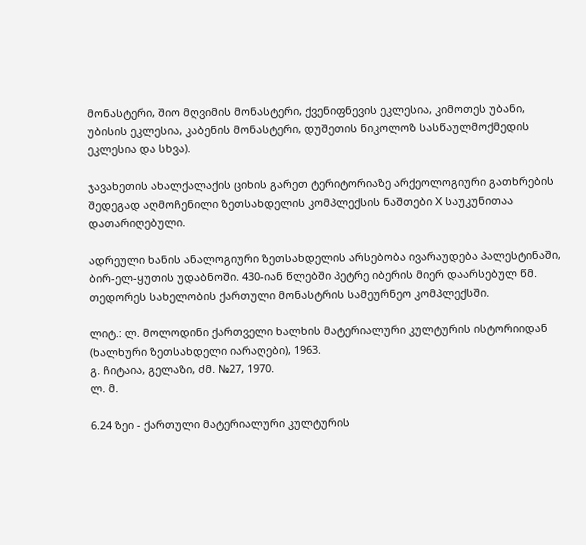მონასტერი, შიო მღვიმის მონასტერი, ქვენიფნევის ეკლესია, კიმოთეს უბანი, უბისის ეკლესია, კაბენის მონასტერი, დუშეთის ნიკოლოზ სასწაულმოქმედის ეკლესია და სხვა).

ჯავახეთის ახალქალაქის ციხის გარეთ ტერიტორიაზე არქეოლოგიური გათხრების შედეგად აღმოჩენილი ზეთსახდელის კომპლექსის ნაშთები X საუკუნითაა დათარიღებული.

ადრეული ხანის ანალოგიური ზეთსახდელის არსებობა ივარაუდება პალესტინაში, ბირ-ელ-ყუთის უდაბნოში. 430-იან წლებში პეტრე იბერის მიერ დაარსებულ წმ. თედორეს სახელობის ქართული მონასტრის სამეურნეო კომპლექსში.

ლიტ.: ლ. მოლოდინი ქართველი ხალხის მატერიალური კულტურის ისტორიიდან (ხალხური ზეთსახდელი იარაღები), 1963.
გ. ჩიტაია, გელაზი, ძმ. №27, 1970.
ლ. მ.

6.24 ზეი - ქართული მატერიალური კულტურის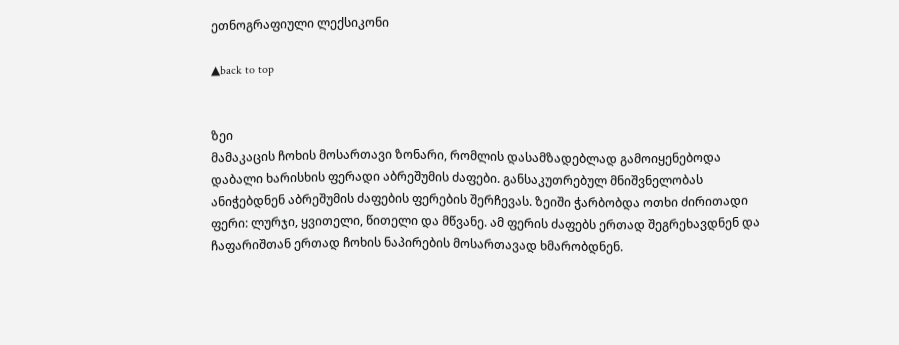ეთნოგრაფიული ლექსიკონი

▲back to top


ზეი
მამაკაცის ჩოხის მოსართავი ზონარი, რომლის დასამზადებლად გამოიყენებოდა დაბალი ხარისხის ფერადი აბრეშუმის ძაფები. განსაკუთრებულ მნიშვნელობას ანიჭებდნენ აბრეშუმის ძაფების ფერების შერჩევას. ზეიში ჭარბობდა ოთხი ძირითადი ფერი: ლურჯი, ყვითელი, წითელი და მწვანე. ამ ფერის ძაფებს ერთად შეგრეხავდნენ და ჩაფარიშთან ერთად ჩოხის ნაპირების მოსართავად ხმარობდნენ.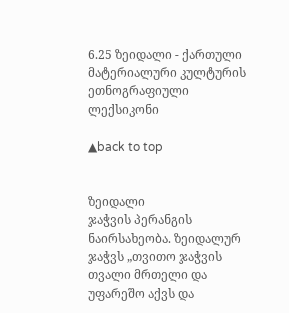6.25 ზეიდალი - ქართული მატერიალური კულტურის ეთნოგრაფიული ლექსიკონი

▲back to top


ზეიდალი
ჯაჭვის პერანგის ნაირსახეობა. ზეიდალურ ჯაჭვს „თვითო ჯაჭვის თვალი მრთელი და უფარეშო აქვს და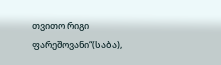თვითო რიგი ფარეშოვანი“(საბა),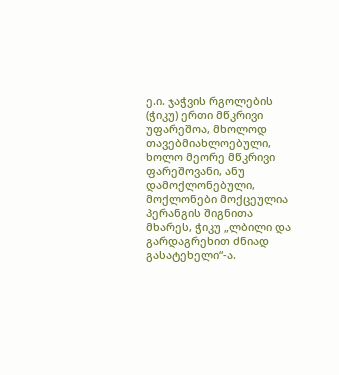ე.ი. ჯაჭვის რგოლების (ჭიკუ) ერთი მწკრივი უფარეშოა, მხოლოდ თავებმიახლოებული, ხოლო მეორე მწკრივი ფარეშოვანი, ანუ დამოქლონებული, მოქლონები მოქცეულია პერანგის შიგნითა მხარეს, ჭიკუ „ლბილი და გარდაგრეხით ძნიად გასატეხელი“-ა.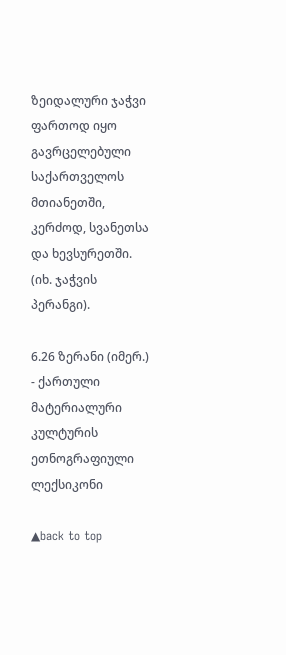ზეიდალური ჯაჭვი ფართოდ იყო გავრცელებული საქართველოს მთიანეთში, კერძოდ, სვანეთსა და ხევსურეთში. (იხ. ჯაჭვის პერანგი).

6.26 ზერანი (იმერ.) - ქართული მატერიალური კულტურის ეთნოგრაფიული ლექსიკონი

▲back to top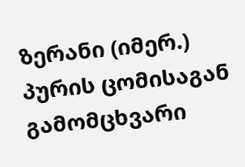ზერანი (იმერ.)
პურის ცომისაგან გამომცხვარი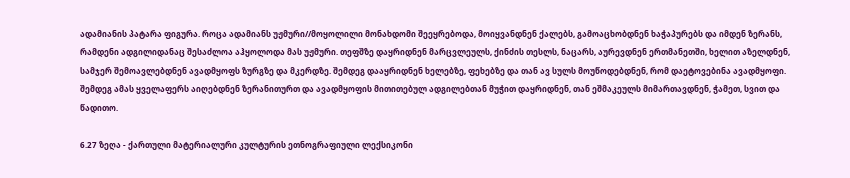ადამიანის პატარა ფიგურა. როცა ადამიანს უჟმური//მოყოლილი მონახდომი შეეყრებოდა, მოიყვანდნენ ქალებს, გამოაცხობდნენ ხაჭაპურებს და იმდენ ზერანს, რამდენი ადგილიდანაც შესაძლოა აჰყოლოდა მას უჟმური. თეფშზე დაყრიდნენ მარცვლეულს, ქინძის თესლს, ნაცარს, აურევდნენ ერთმანეთში, ხელით აზელდნენ, სამჯერ შემოავლებდნენ ავადმყოფს ზურგზე და მკერდზე. შემდეგ დააყრიდნენ ხელებზე, ფეხებზე და თან ავ სულს მოუწოდებდნენ, რომ დაეტოვებინა ავადმყოფი. შემდეგ ამას ყველაფერს აიღებდნენ ზერანითურთ და ავადმყოფის მითითებულ ადგილებთან მუჭით დაყრიდნენ, თან ეშმაკეულს მიმართავდნენ, ჭამეთ, სვით და წადითო.

6.27 ზეღა - ქართული მატერიალური კულტურის ეთნოგრაფიული ლექსიკონი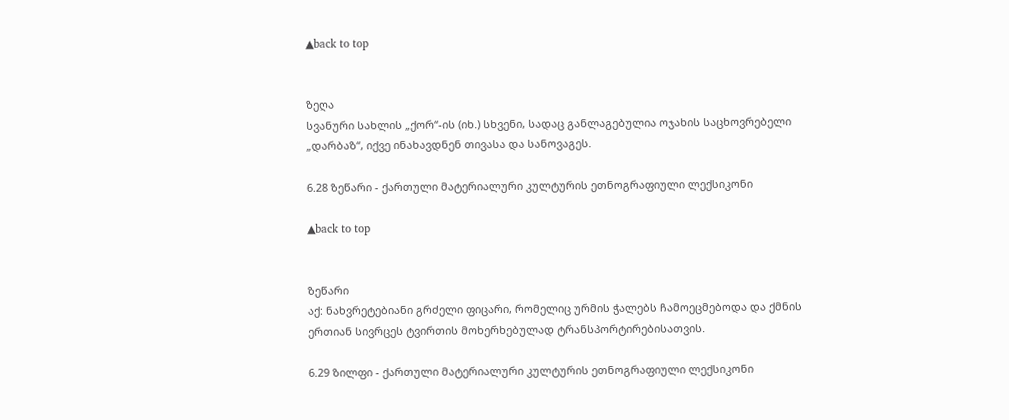▲back to top


ზეღა
სვანური სახლის „ქორ“-ის (იხ.) სხვენი, სადაც განლაგებულია ოჯახის საცხოვრებელი „დარბაზ“, იქვე ინახავდნენ თივასა და სანოვაგეს.

6.28 ზეწარი - ქართული მატერიალური კულტურის ეთნოგრაფიული ლექსიკონი

▲back to top


ზეწარი
აქ: ნახვრეტებიანი გრძელი ფიცარი, რომელიც ურმის ჭალებს ჩამოეცმებოდა და ქმნის ერთიან სივრცეს ტვირთის მოხერხებულად ტრანსპორტირებისათვის.

6.29 ზილფი - ქართული მატერიალური კულტურის ეთნოგრაფიული ლექსიკონი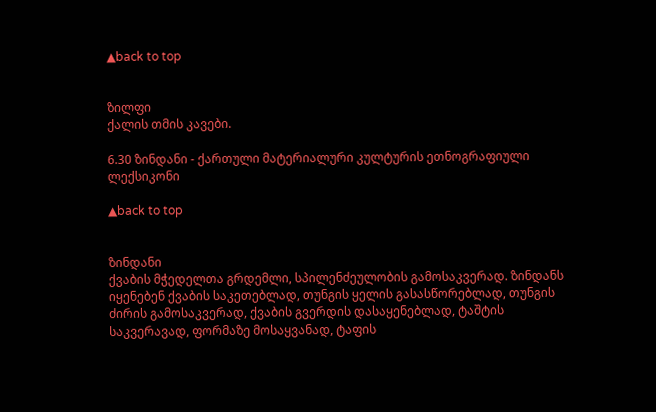▲back to top


ზილფი
ქალის თმის კავები.

6.30 ზინდანი - ქართული მატერიალური კულტურის ეთნოგრაფიული ლექსიკონი

▲back to top


ზინდანი
ქვაბის მჭედელთა გრდემლი, სპილენძეულობის გამოსაკვერად. ზინდანს იყენებენ ქვაბის საკეთებლად, თუნგის ყელის გასასწორებლად, თუნგის ძირის გამოსაკვერად, ქვაბის გვერდის დასაყენებლად, ტაშტის საკვერავად, ფორმაზე მოსაყვანად, ტაფის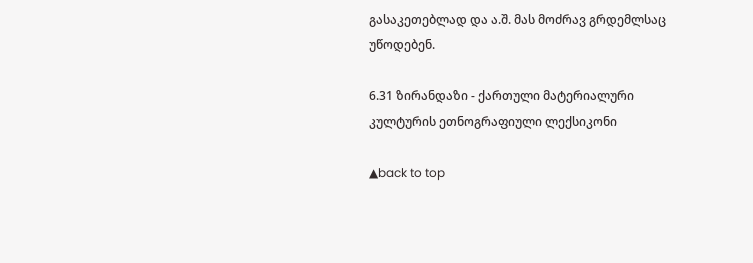გასაკეთებლად და ა.შ. მას მოძრავ გრდემლსაც უწოდებენ.

6.31 ზირანდაზი - ქართული მატერიალური კულტურის ეთნოგრაფიული ლექსიკონი

▲back to top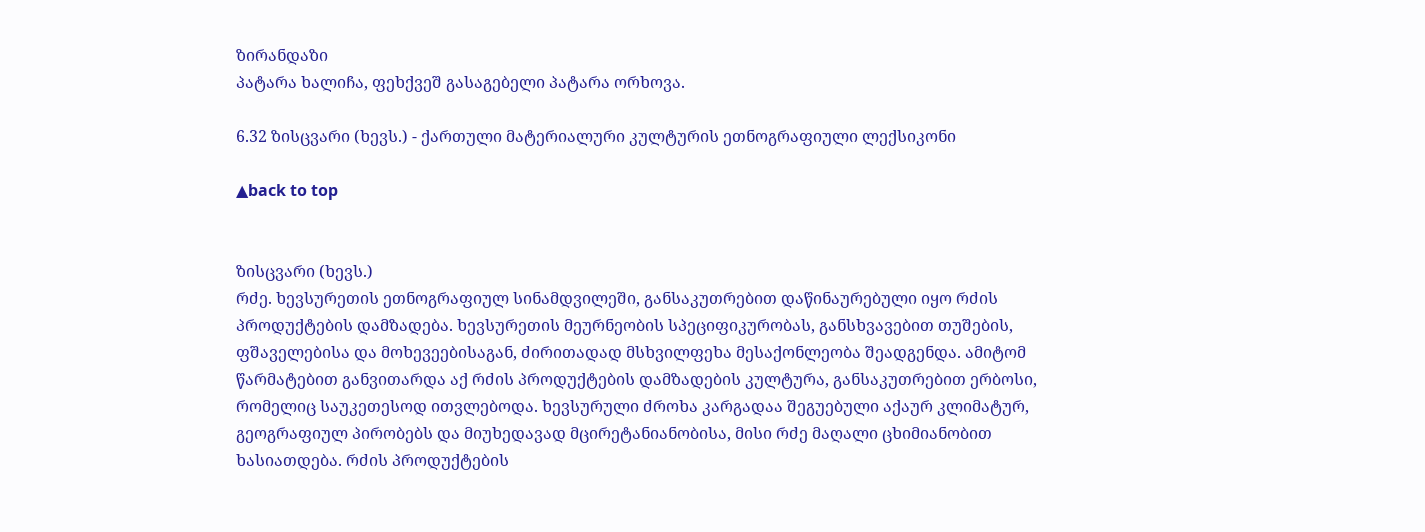ზირანდაზი
პატარა ხალიჩა, ფეხქვეშ გასაგებელი პატარა ორხოვა.

6.32 ზისცვარი (ხევს.) - ქართული მატერიალური კულტურის ეთნოგრაფიული ლექსიკონი

▲back to top


ზისცვარი (ხევს.)
რძე. ხევსურეთის ეთნოგრაფიულ სინამდვილეში, განსაკუთრებით დაწინაურებული იყო რძის პროდუქტების დამზადება. ხევსურეთის მეურნეობის სპეციფიკურობას, განსხვავებით თუშების, ფშაველებისა და მოხევეებისაგან, ძირითადად მსხვილფეხა მესაქონლეობა შეადგენდა. ამიტომ წარმატებით განვითარდა აქ რძის პროდუქტების დამზადების კულტურა, განსაკუთრებით ერბოსი, რომელიც საუკეთესოდ ითვლებოდა. ხევსურული ძროხა კარგადაა შეგუებული აქაურ კლიმატურ, გეოგრაფიულ პირობებს და მიუხედავად მცირეტანიანობისა, მისი რძე მაღალი ცხიმიანობით ხასიათდება. რძის პროდუქტების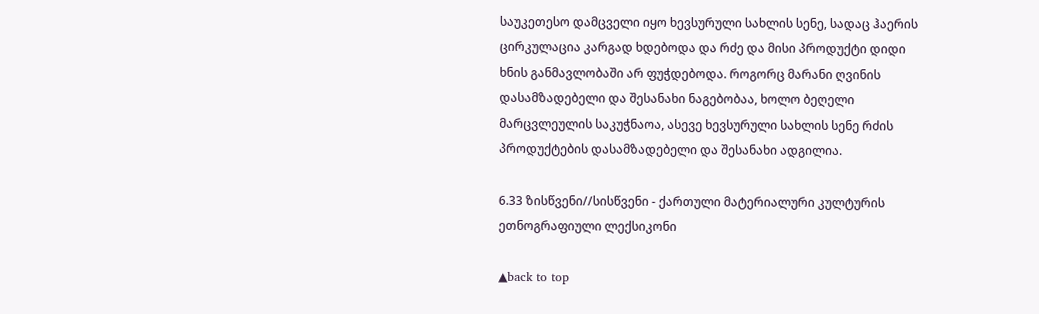საუკეთესო დამცველი იყო ხევსურული სახლის სენე, სადაც ჰაერის ცირკულაცია კარგად ხდებოდა და რძე და მისი პროდუქტი დიდი ხნის განმავლობაში არ ფუჭდებოდა. როგორც მარანი ღვინის დასამზადებელი და შესანახი ნაგებობაა, ხოლო ბეღელი მარცვლეულის საკუჭნაოა, ასევე ხევსურული სახლის სენე რძის პროდუქტების დასამზადებელი და შესანახი ადგილია.

6.33 ზისწვენი//სისწვენი - ქართული მატერიალური კულტურის ეთნოგრაფიული ლექსიკონი

▲back to top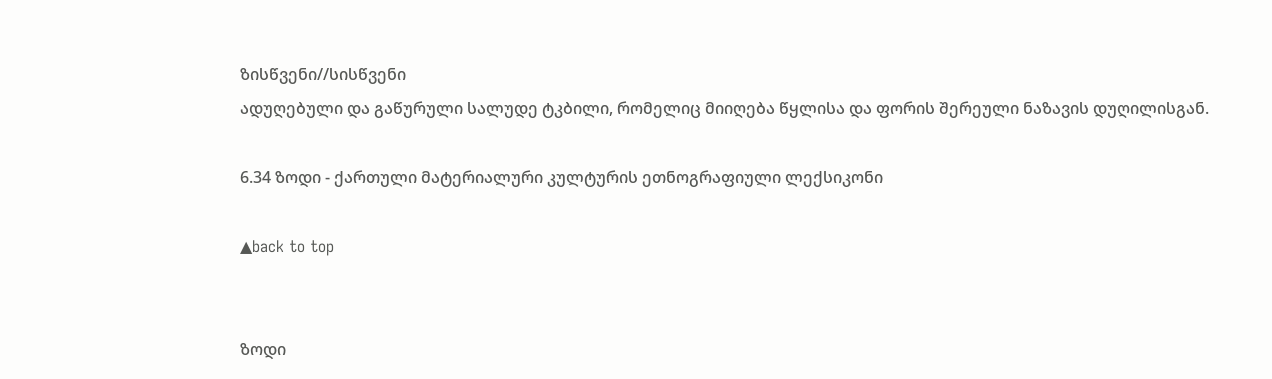ზისწვენი//სისწვენი
ადუღებული და გაწურული სალუდე ტკბილი, რომელიც მიიღება წყლისა და ფორის შერეული ნაზავის დუღილისგან.

6.34 ზოდი - ქართული მატერიალური კულტურის ეთნოგრაფიული ლექსიკონი

▲back to top


ზოდი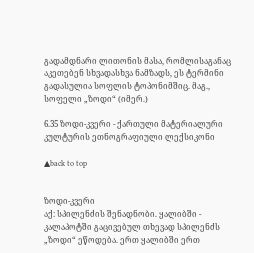გადამდნარი ლითონის მასა, რომლისაგანაც აკეთებენ სხვადასხვა ნამზადს, ეს ტერმინი გადასულია სოფლის ტოპონიმშიც. მაგ., სოფელი „ზოდი“ (იმერ.)

6.35 ზოდი-კვერი - ქართული მატერიალური კულტურის ეთნოგრაფიული ლექსიკონი

▲back to top


ზოდი-კვერი
აქ: სპილენძის შენადნობი. ყალიბში - კალაპოტში გაცივებულ თხევად სპილენძს „ზოდი“ ეწოდება. ერთ ყალიბში ერთ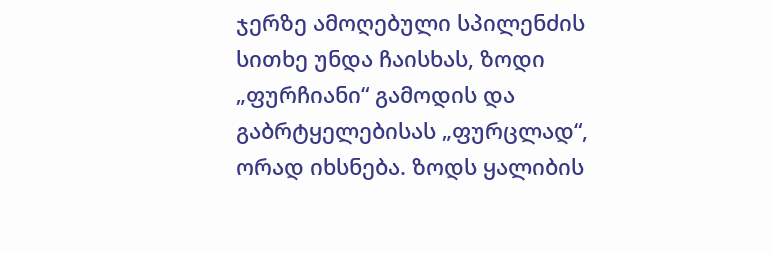ჯერზე ამოღებული სპილენძის სითხე უნდა ჩაისხას, ზოდი „ფურჩიანი“ გამოდის და გაბრტყელებისას „ფურცლად“, ორად იხსნება. ზოდს ყალიბის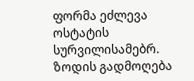ფორმა ეძლევა ოსტატის სურვილისამებრ. ზოდის გადმოღება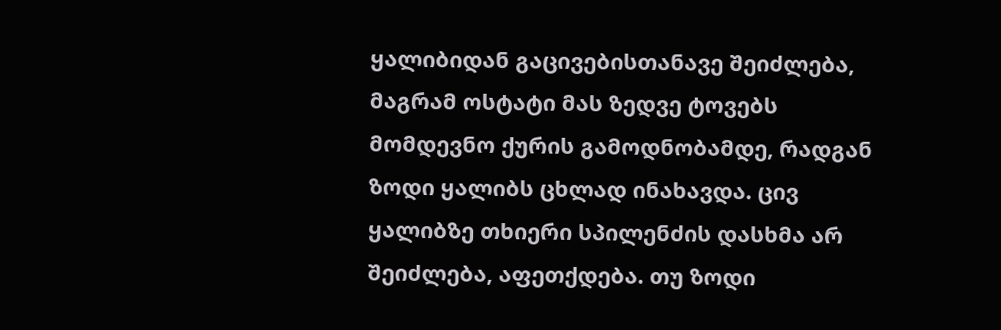ყალიბიდან გაცივებისთანავე შეიძლება, მაგრამ ოსტატი მას ზედვე ტოვებს მომდევნო ქურის გამოდნობამდე, რადგან ზოდი ყალიბს ცხლად ინახავდა. ცივ ყალიბზე თხიერი სპილენძის დასხმა არ შეიძლება, აფეთქდება. თუ ზოდი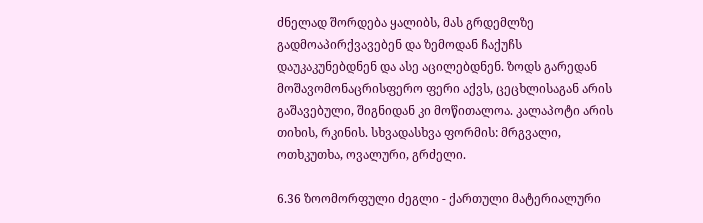ძნელად შორდება ყალიბს, მას გრდემლზე გადმოაპირქვავებენ და ზემოდან ჩაქუჩს დაუკაკუნებდნენ და ასე აცილებდნენ. ზოდს გარედან მოშავომონაცრისფერო ფერი აქვს, ცეცხლისაგან არის გაშავებული, შიგნიდან კი მოწითალოა. კალაპოტი არის თიხის, რკინის. სხვადასხვა ფორმის: მრგვალი, ოთხკუთხა, ოვალური, გრძელი.

6.36 ზოომორფული ძეგლი - ქართული მატერიალური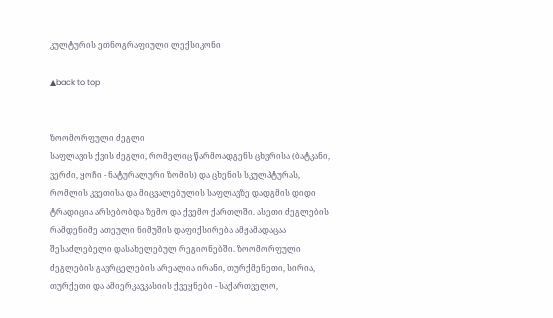კულტურის ეთნოგრაფიული ლექსიკონი

▲back to top


ზოომორფული ძეგლი
საფლავის ქვის ძეგლი, რომელიც წარმოადგენს ცხვრისა (ბატკანი, ვერძი, ყოჩი - ნატურალური ზომის) და ცხენის სკულპტურას, რომლის კვეთისა და მიცვალებულის საფლავზე დადგმის დიდი ტრადიცია არსებობდა ზემო და ქვემო ქართლში. ასეთი ძეგლების რამდენიმე ათეული ნიმუშის დაფიქსირება ამჟამადაცაა შესაძლებელი დასახელებულ რეგიონებში. ზოომორფული ძეგლების გავრცელების არეალია ირანი, თურქმენეთი, სირია, თურქეთი და ამიერკავკასიის ქვეყნები - საქართველო,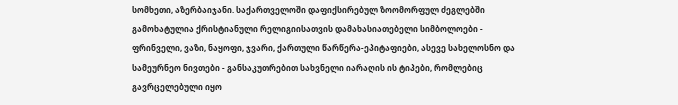სომხეთი, აზერბაიჯანი. საქართველოში დაფიქსირებულ ზოომორფულ ძეგლებში გამოხატულია ქრისტიანული რელიგიისათვის დამახასიათებელი სიმბოლოები - ფრინველი, ვაზი, ნაყოფი, ჯვარი, ქართული წარწერა-ეპიტაფიები, ასევე სახელოსნო და სამეურნეო ნივთები - განსაკუთრებით სახვნელი იარაღის ის ტიპები, რომლებიც გავრცელებული იყო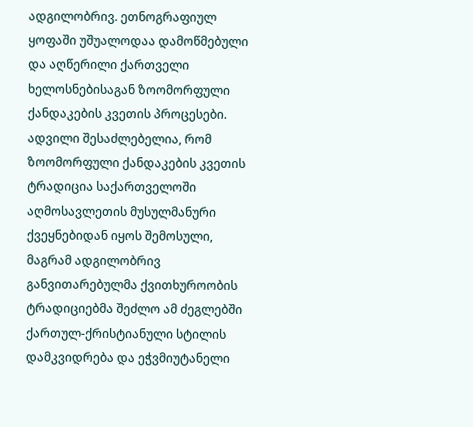ადგილობრივ. ეთნოგრაფიულ ყოფაში უშუალოდაა დამოწმებული და აღწერილი ქართველი ხელოსნებისაგან ზოომორფული ქანდაკების კვეთის პროცესები. ადვილი შესაძლებელია, რომ ზოომორფული ქანდაკების კვეთის ტრადიცია საქართველოში აღმოსავლეთის მუსულმანური ქვეყნებიდან იყოს შემოსული, მაგრამ ადგილობრივ განვითარებულმა ქვითხუროობის ტრადიციებმა შეძლო ამ ძეგლებში ქართულ-ქრისტიანული სტილის დამკვიდრება და ეჭვმიუტანელი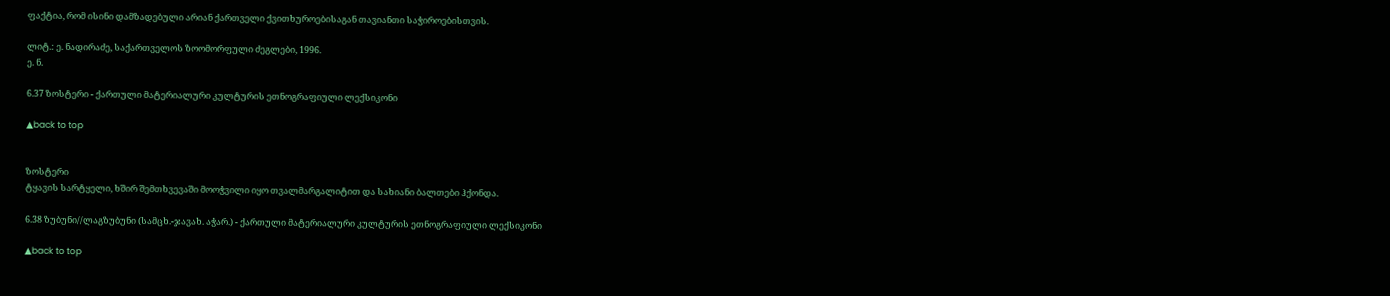ფაქტია, რომ ისინი დამზადებული არიან ქართველი ქვითხუროებისაგან თავიანთი საჭიროებისთვის.

ლიტ.: ე. ნადირაძე, საქართველოს ზოომორფული ძეგლები, 1996.
ე. ნ.

6.37 ზოსტერი - ქართული მატერიალური კულტურის ეთნოგრაფიული ლექსიკონი

▲back to top


ზოსტერი
ტყავის სარტყელი, ხშირ შემთხვევაში მოოჭვილი იყო თვალმარგალიტით და სახიანი ბალთები ჰქონდა.

6.38 ზუბუნი//ლაგზუბუნი (სამცხ.-ჯავახ. აჭარ.) - ქართული მატერიალური კულტურის ეთნოგრაფიული ლექსიკონი

▲back to top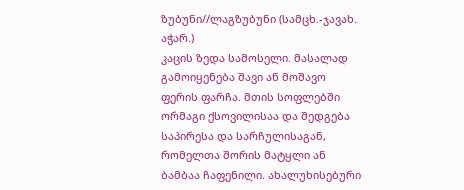ზუბუნი//ლაგზუბუნი (სამცხ.-ჯავახ. აჭარ.)
კაცის ზედა სამოსელი. მასალად გამოიყენება შავი ან მოშავო ფერის ფარჩა. მთის სოფლებში ორმაგი ქსოვილისაა და შედგება საპირესა და სარჩულისაგან, რომელთა შორის მატყლი ან ბამბაა ჩაფენილი. ახალუხისებური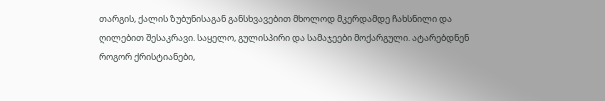თარგის, ქალის ზუბუნისაგან განსხვავებით მხოლოდ მკერდამდე ჩახსნილი და ღილებით შესაკრავი. საყელო, გულისპირი და სამაჯეები მოქარგული. ატარებდნენ როგორ ქრისტიანები,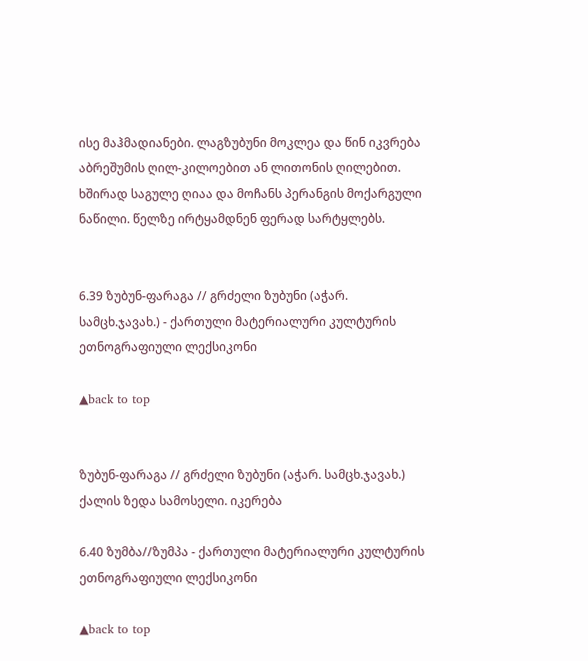ისე მაჰმადიანები. ლაგზუბუნი მოკლეა და წინ იკვრება აბრეშუმის ღილ-კილოებით ან ლითონის ღილებით. ხშირად საგულე ღიაა და მოჩანს პერანგის მოქარგული ნაწილი. წელზე ირტყამდნენ ფერად სარტყლებს.


6.39 ზუბუნ-ფარაგა // გრძელი ზუბუნი (აჭარ. სამცხ.ჯავახ.) - ქართული მატერიალური კულტურის ეთნოგრაფიული ლექსიკონი

▲back to top


ზუბუნ-ფარაგა // გრძელი ზუბუნი (აჭარ. სამცხ.ჯავახ.)
ქალის ზედა სამოსელი. იკერება

6.40 ზუმბა//ზუმპა - ქართული მატერიალური კულტურის ეთნოგრაფიული ლექსიკონი

▲back to top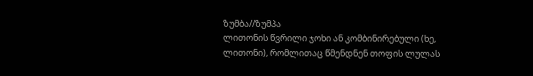ზუმბა//ზუმპა
ლითონის წვრილი ჯოხი ან კომბინირებული (ხე, ლითონი), რომლითაც წმენდნენ თოფის ლულას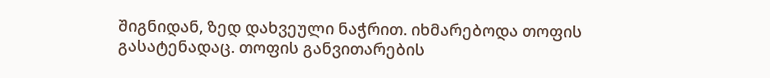შიგნიდან, ზედ დახვეული ნაჭრით. იხმარებოდა თოფის გასატენადაც. თოფის განვითარების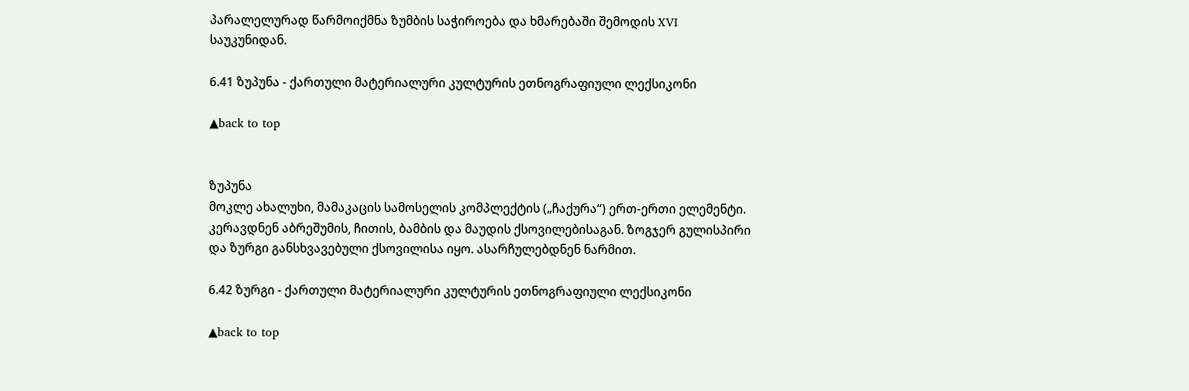პარალელურად წარმოიქმნა ზუმბის საჭიროება და ხმარებაში შემოდის XVI საუკუნიდან.

6.41 ზუპუნა - ქართული მატერიალური კულტურის ეთნოგრაფიული ლექსიკონი

▲back to top


ზუპუნა
მოკლე ახალუხი, მამაკაცის სამოსელის კომპლექტის („ჩაქურა“) ერთ-ერთი ელემენტი. კერავდნენ აბრეშუმის, ჩითის, ბამბის და მაუდის ქსოვილებისაგან. ზოგჯერ გულისპირი და ზურგი განსხვავებული ქსოვილისა იყო. ასარჩულებდნენ ნარმით.

6.42 ზურგი - ქართული მატერიალური კულტურის ეთნოგრაფიული ლექსიკონი

▲back to top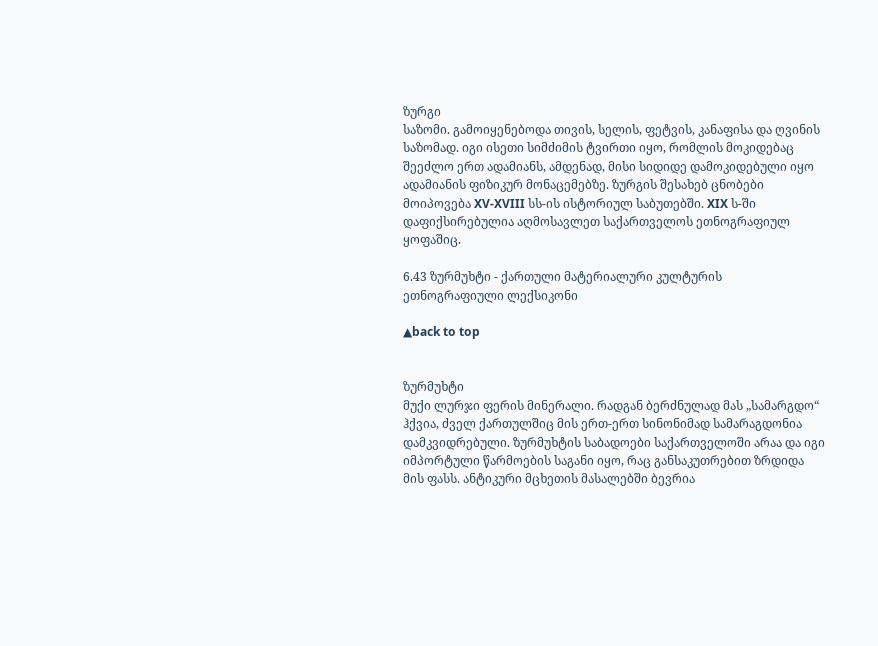ზურგი
საზომი. გამოიყენებოდა თივის, სელის, ფეტვის, კანაფისა და ღვინის საზომად. იგი ისეთი სიმძიმის ტვირთი იყო, რომლის მოკიდებაც შეეძლო ერთ ადამიანს, ამდენად, მისი სიდიდე დამოკიდებული იყო ადამიანის ფიზიკურ მონაცემებზე. ზურგის შესახებ ცნობები მოიპოვება XV-XVIII სს-ის ისტორიულ საბუთებში. XIX ს-ში დაფიქსირებულია აღმოსავლეთ საქართველოს ეთნოგრაფიულ ყოფაშიც.

6.43 ზურმუხტი - ქართული მატერიალური კულტურის ეთნოგრაფიული ლექსიკონი

▲back to top


ზურმუხტი
მუქი ლურჯი ფერის მინერალი. რადგან ბერძნულად მას „სამარგდო“ ჰქვია, ძველ ქართულშიც მის ერთ-ერთ სინონიმად სამარაგდონია დამკვიდრებული. ზურმუხტის საბადოები საქართველოში არაა და იგი იმპორტული წარმოების საგანი იყო, რაც განსაკუთრებით ზრდიდა მის ფასს. ანტიკური მცხეთის მასალებში ბევრია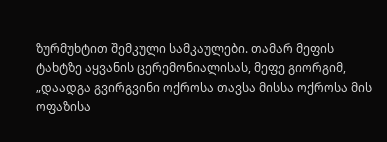ზურმუხტით შემკული სამკაულები. თამარ მეფის ტახტზე აყვანის ცერემონიალისას, მეფე გიორგიმ, „დაადგა გვირგვინი ოქროსა თავსა მისსა ოქროსა მის ოფაზისა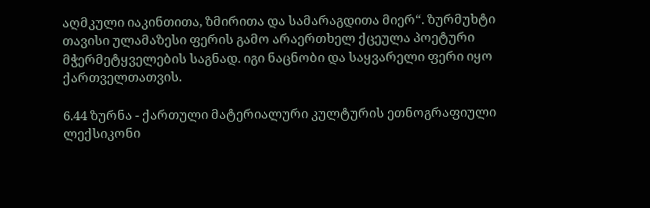აღმკული იაკინთითა, ზმირითა და სამარაგდითა მიერ“. ზურმუხტი თავისი ულამაზესი ფერის გამო არაერთხელ ქცეულა პოეტური მჭერმეტყველების საგნად. იგი ნაცნობი და საყვარელი ფერი იყო ქართველთათვის.

6.44 ზურნა - ქართული მატერიალური კულტურის ეთნოგრაფიული ლექსიკონი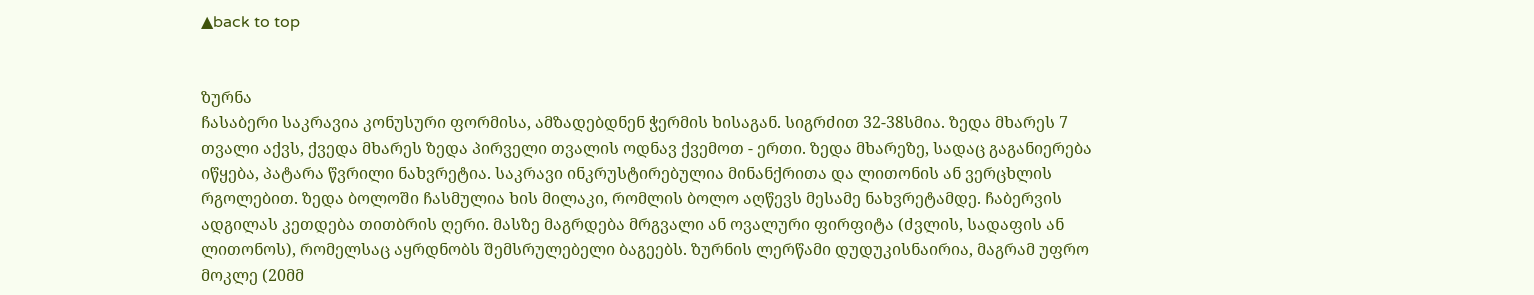▲back to top


ზურნა
ჩასაბერი საკრავია კონუსური ფორმისა, ამზადებდნენ ჭერმის ხისაგან. სიგრძით 32-38სმია. ზედა მხარეს 7 თვალი აქვს, ქვედა მხარეს ზედა პირველი თვალის ოდნავ ქვემოთ - ერთი. ზედა მხარეზე, სადაც გაგანიერება იწყება, პატარა წვრილი ნახვრეტია. საკრავი ინკრუსტირებულია მინანქრითა და ლითონის ან ვერცხლის რგოლებით. ზედა ბოლოში ჩასმულია ხის მილაკი, რომლის ბოლო აღწევს მესამე ნახვრეტამდე. ჩაბერვის ადგილას კეთდება თითბრის ღერი. მასზე მაგრდება მრგვალი ან ოვალური ფირფიტა (ძვლის, სადაფის ან ლითონოს), რომელსაც აყრდნობს შემსრულებელი ბაგეებს. ზურნის ლერწამი დუდუკისნაირია, მაგრამ უფრო მოკლე (20მმ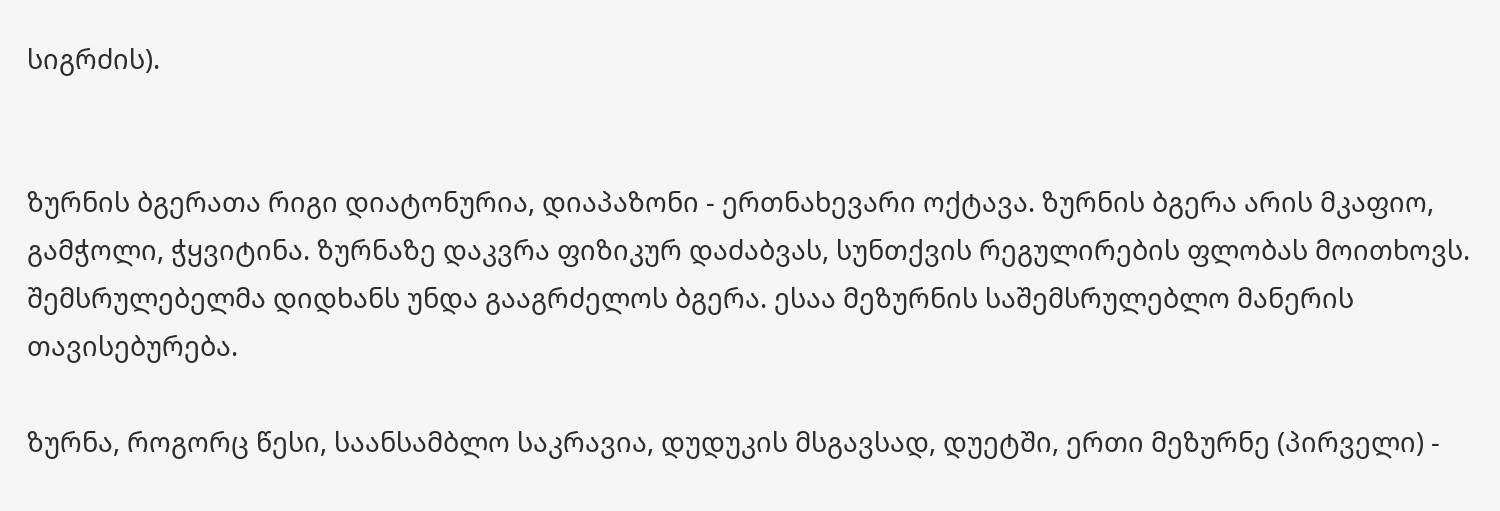სიგრძის).


ზურნის ბგერათა რიგი დიატონურია, დიაპაზონი - ერთნახევარი ოქტავა. ზურნის ბგერა არის მკაფიო, გამჭოლი, ჭყვიტინა. ზურნაზე დაკვრა ფიზიკურ დაძაბვას, სუნთქვის რეგულირების ფლობას მოითხოვს. შემსრულებელმა დიდხანს უნდა გააგრძელოს ბგერა. ესაა მეზურნის საშემსრულებლო მანერის თავისებურება.

ზურნა, როგორც წესი, საანსამბლო საკრავია, დუდუკის მსგავსად, დუეტში, ერთი მეზურნე (პირველი) -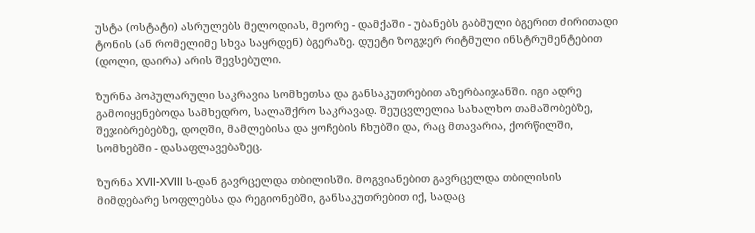უსტა (ოსტატი) ასრულებს მელოდიას, მეორე - დამქაში - უბანებს გაბმული ბგერით ძირითადი ტონის (ან რომელიმე სხვა საყრდენ) ბგერაზე. დუეტი ზოგჯერ რიტმული ინსტრუმენტებით (დოლი, დაირა) არის შევსებული.

ზურნა პოპულარული საკრავია სომხეთსა და განსაკუთრებით აზერბაიჯანში. იგი ადრე გამოიყენებოდა სამხედრო, სალაშქრო საკრავად. შეუცვლელია სახალხო თამაშობებზე, შეჯიბრებებზე, დოღში, მამლებისა და ყოჩების ჩხუბში და, რაც მთავარია, ქორწილში, სომხებში - დასაფლავებაზეც.

ზურნა XVII-XVIII ს-დან გავრცელდა თბილისში. მოგვიანებით გავრცელდა თბილისის მიმდებარე სოფლებსა და რეგიონებში, განსაკუთრებით იქ, სადაც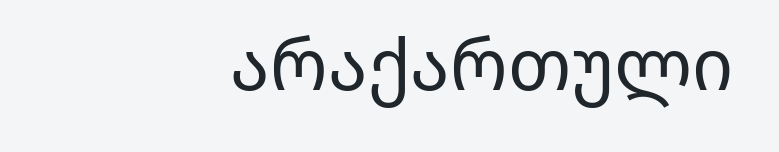არაქართული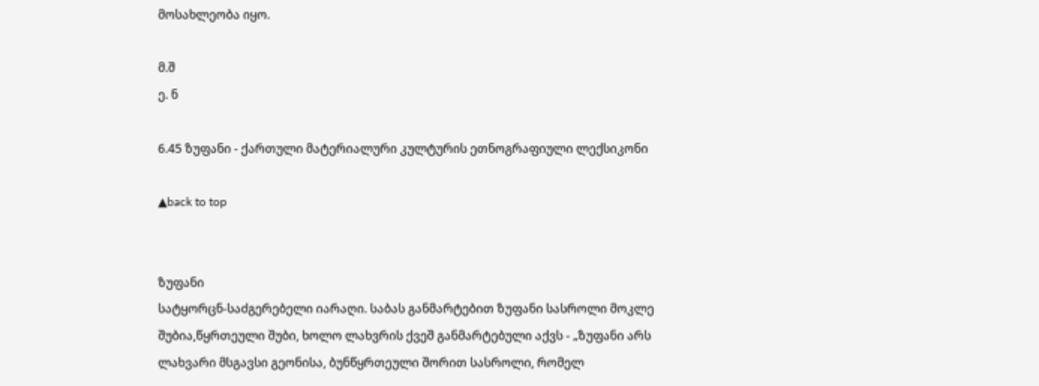მოსახლეობა იყო.

მ.შ
ე. ნ

6.45 ზუფანი - ქართული მატერიალური კულტურის ეთნოგრაფიული ლექსიკონი

▲back to top


ზუფანი
სატყორცნ-საძგერებელი იარაღი. საბას განმარტებით ზუფანი სასროლი მოკლე შუბია,წყრთეული შუბი, ხოლო ლახვრის ქვეშ განმარტებული აქვს - „ზუფანი არს ლახვარი მსგავსი გეონისა, ბუნწყრთეული შორით სასროლი, რომელ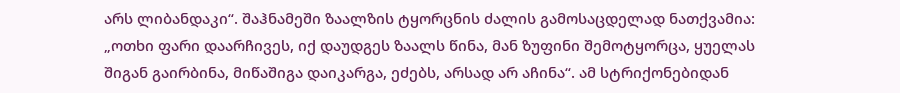არს ლიბანდაკი“. შაჰნამეში ზაალზის ტყორცნის ძალის გამოსაცდელად ნათქვამია: „ოთხი ფარი დაარჩივეს, იქ დაუდგეს ზაალს წინა, მან ზუფინი შემოტყორცა, ყუელას შიგან გაირბინა, მიწაშიგა დაიკარგა, ეძებს, არსად არ აჩინა“. ამ სტრიქონებიდან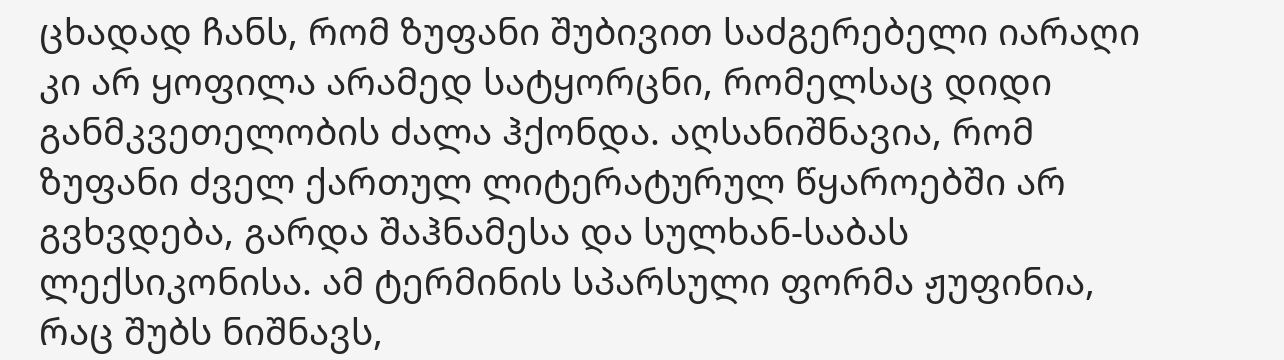ცხადად ჩანს, რომ ზუფანი შუბივით საძგერებელი იარაღი კი არ ყოფილა არამედ სატყორცნი, რომელსაც დიდი განმკვეთელობის ძალა ჰქონდა. აღსანიშნავია, რომ ზუფანი ძველ ქართულ ლიტერატურულ წყაროებში არ გვხვდება, გარდა შაჰნამესა და სულხან-საბას ლექსიკონისა. ამ ტერმინის სპარსული ფორმა ჟუფინია, რაც შუბს ნიშნავს,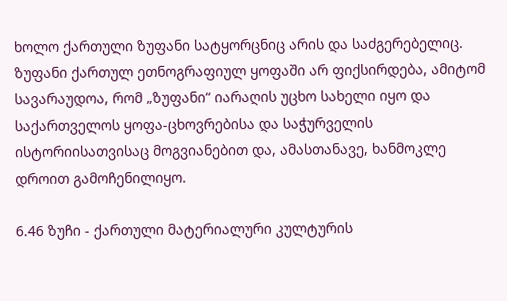ხოლო ქართული ზუფანი სატყორცნიც არის და საძგერებელიც. ზუფანი ქართულ ეთნოგრაფიულ ყოფაში არ ფიქსირდება, ამიტომ სავარაუდოა, რომ „ზუფანი“ იარაღის უცხო სახელი იყო და საქართველოს ყოფა-ცხოვრებისა და საჭურველის ისტორიისათვისაც მოგვიანებით და, ამასთანავე, ხანმოკლე დროით გამოჩენილიყო.

6.46 ზუჩი - ქართული მატერიალური კულტურის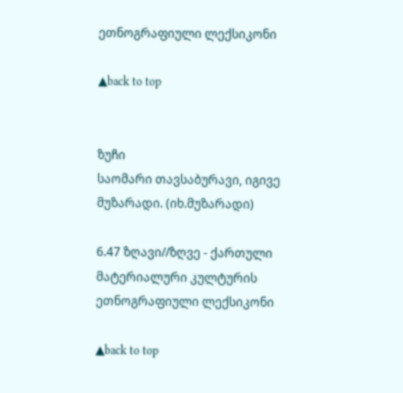ეთნოგრაფიული ლექსიკონი

▲back to top


ზუჩი
საომარი თავსაბურავი, იგივე მუზარადი. (იხ.მუზარადი)

6.47 ზღავი//ზღვე - ქართული მატერიალური კულტურის ეთნოგრაფიული ლექსიკონი

▲back to top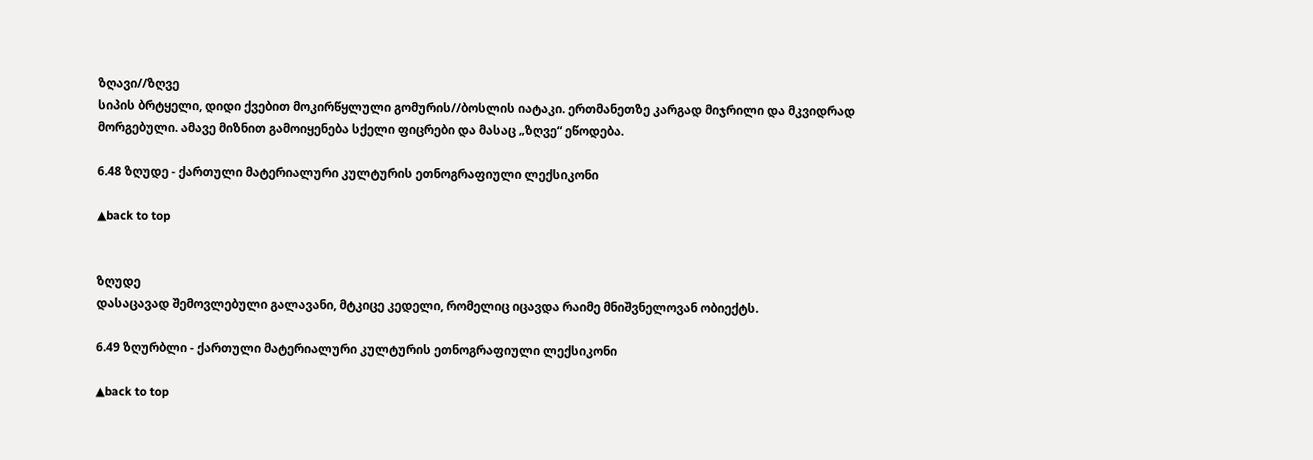ზღავი//ზღვე
სიპის ბრტყელი, დიდი ქვებით მოკირწყლული გომურის//ბოსლის იატაკი. ერთმანეთზე კარგად მიჯრილი და მკვიდრად მორგებული. ამავე მიზნით გამოიყენება სქელი ფიცრები და მასაც „ზღვე“ ეწოდება.

6.48 ზღუდე - ქართული მატერიალური კულტურის ეთნოგრაფიული ლექსიკონი

▲back to top


ზღუდე
დასაცავად შემოვლებული გალავანი, მტკიცე კედელი, რომელიც იცავდა რაიმე მნიშვნელოვან ობიექტს.

6.49 ზღურბლი - ქართული მატერიალური კულტურის ეთნოგრაფიული ლექსიკონი

▲back to top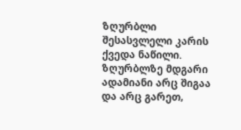ზღურბლი
შესასვლელი კარის ქვედა ნაწილი. ზღურბლზე მდგარი ადამიანი არც შიგაა და არც გარეთ,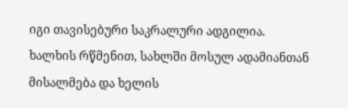იგი თავისებური საკრალური ადგილია. ხალხის რწმენით, სახლში მოსულ ადამიანთან მისალმება და ხელის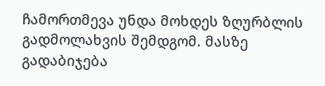ჩამორთმევა უნდა მოხდეს ზღურბლის გადმოლახვის შემდგომ. მასზე გადაბიჯება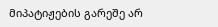მიპატიჟების გარეშე არ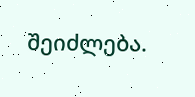შეიძლება.